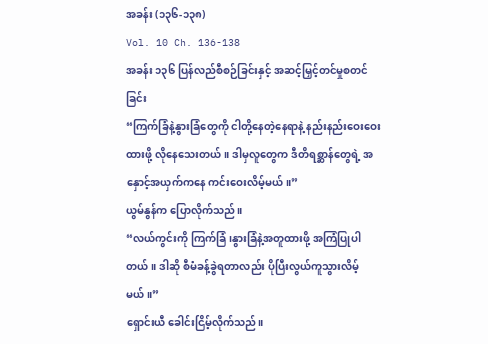အခန်း (၁၃၆-၁၃၈)
Vol. 10 Ch. 136-138
အခန်း ၁၃၆ ပြန်လည်စီစဉ်ခြင်းနှင့် အဆင့်မြှင့်တင်မှုစတင်ခြင်း
“ကြက်ခြံနဲ့နွားခြံတွေကို ငါတို့နေတဲ့နေရာနဲ့ နည်းနည်းဝေးဝေးထားဖို့ လိုနေသေးတယ်။ ဒါမှလူတွေက ဒီတိရစ္ဆာန်တွေရဲ့ အနှောင့်အယှက်ကနေ ကင်းဝေးလိမ့်မယ်။”
ယွမ်နွန်က ပြောလိုက်သည်။
“လယ်ကွင်းကို ကြက်ခြံ၊နွားခြံနဲ့အတူထားဖို့ အကြံပြုပါတယ်။ ဒါဆို စီမံခန့်ခွဲရတာလည်း ပိုပြီးလွယ်ကူသွားလိမ့်မယ်။”
ရှောင်းယီ ခေါင်းငြိမ့်လိုက်သည်။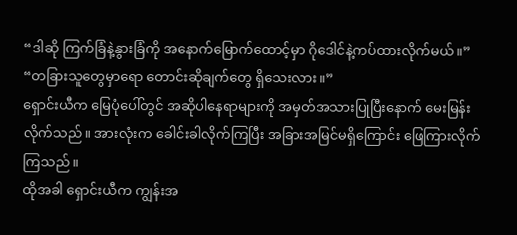“ဒါဆို ကြက်ခြံနဲ့နွားခြံကို အနောက်မြောက်ထောင့်မှာ ဂိုဒေါင်နဲ့ကပ်ထားလိုက်မယ်။”
“တခြားသူတွေမှာရော တောင်းဆိုချက်တွေ ရှိသေးလား။”
ရှောင်းယီက မြေပုံပေါ်တွင် အဆိုပါနေရာများကို အမှတ်အသားပြုပြီးနောက် မေးမြန်းလိုက်သည်။ အားလုံးက ခေါင်းခါလိုက်ကြပြီး အခြားအမြင်မရှိကြောင်း ဖြေကြားလိုက်ကြသည်။
ထိုအခါ ရှောင်းယီက ကျွန်းအ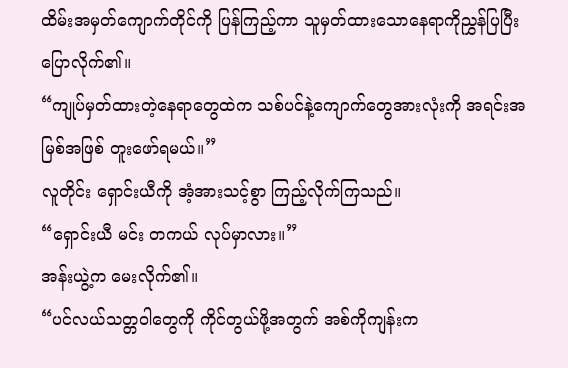ထိမ်းအမှတ်ကျောက်တိုင်ကို ပြန်ကြည့်ကာ သူမှတ်ထားသောနေရာကိုညွှန်ပြပြီး ပြောလိုက်၏။
“ကျုပ်မှတ်ထားတဲ့နေရာတွေထဲက သစ်ပင်နဲ့ကျောက်တွေအားလုံးကို အရင်းအမြစ်အဖြစ် တူးဖော်ရမယ်။”
လူတိုင်း ရှောင်းယီကို အံ့အားသင့်စွာ ကြည့်လိုက်ကြသည်။
“ရှောင်းယီ မင်း တကယ် လုပ်မှာလား။”
အန်းယွဲ့က မေးလိုက်၏။
“ပင်လယ်သတ္တဝါတွေကို ကိုင်တွယ်ဖို့အတွက် အစ်ကိုကျန်းက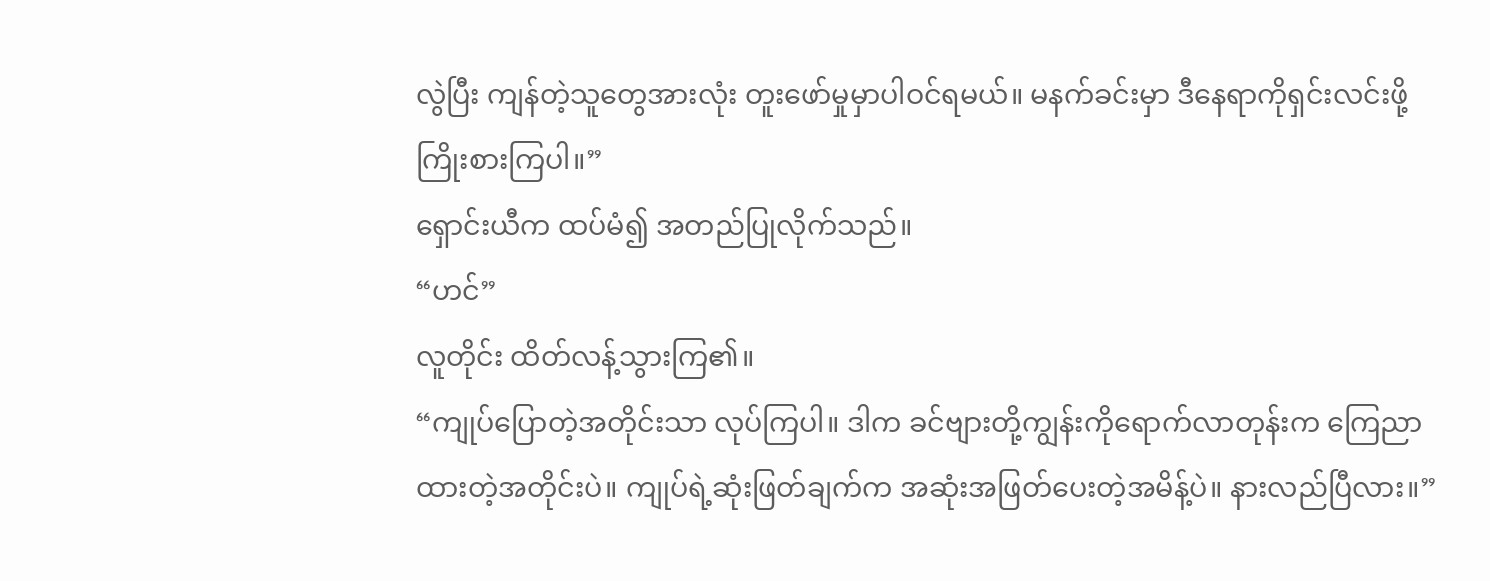လွဲပြီး ကျန်တဲ့သူတွေအားလုံး တူးဖော်မှုမှာပါဝင်ရမယ်။ မနက်ခင်းမှာ ဒီနေရာကိုရှင်းလင်းဖို့ ကြိုးစားကြပါ။”
ရှောင်းယီက ထပ်မံ၍ အတည်ပြုလိုက်သည်။
“ဟင်”
လူတိုင်း ထိတ်လန့်သွားကြ၏။
“ကျုပ်ပြောတဲ့အတိုင်းသာ လုပ်ကြပါ။ ဒါက ခင်ဗျားတို့ကျွန်းကိုရောက်လာတုန်းက ကြေညာထားတဲ့အတိုင်းပဲ။ ကျုပ်ရဲ့ဆုံးဖြတ်ချက်က အဆုံးအဖြတ်ပေးတဲ့အမိန့်ပဲ။ နားလည်ပြီလား။”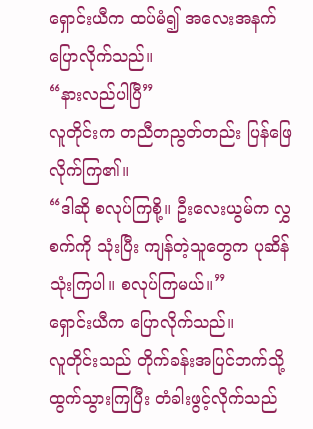ရှောင်းယီက ထပ်မံ၍ အလေးအနက် ပြောလိုက်သည်။
“နားလည်ပါပြီ”
လူတိုင်းက တညီတညွတ်တည်း ပြန်ဖြေလိုက်ကြ၏။
“ဒါဆို စလုပ်ကြစို့။ ဦးလေးယွမ်က လွှစက်ကို သုံးပြီး ကျန်တဲ့သူတွေက ပုဆိန်သုံးကြပါ။ စလုပ်ကြမယ်။”
ရှောင်းယီက ပြောလိုက်သည်။
လူတိုင်းသည် တိုက်ခန်းအပြင်ဘက်သို့ ထွက်သွားကြပြီး တံခါးဖွင့်လိုက်သည်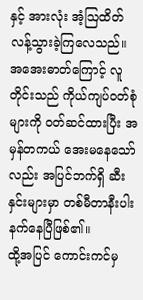နှင့် အားလုံး အံ့ဩထိတ်လန့်သွားခဲ့ကြလေသည်။
အအေးဓာတ်ကြောင့် လူတိုင်းသည် ကိုယ်ကျပ်ဝတ်စုံများကို ဝတ်ဆင်ထားပြီး အမှန်တကယ် အေးမနေသော်လည်း အပြင်ဘက်ရှိ ဆီးနှင်းများမှာ တစ်မီတာနီးပါးနက်နေပြီဖြစ်၏။
ထို့အပြင် ကောင်းကင်မှ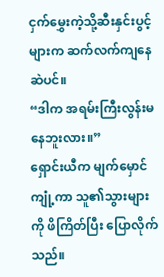ငှက်မွှေးကဲ့သို့ဆီးနှင်းပွင့်များက ဆက်လက်ကျနေဆဲပင်။
“ဒါက အရမ်းကြီးလွန်းမနေဘူးလား။”
ရှောင်းယီက မျက်မှောင်ကျုံ့ကာ သူ၏သွားများကို ဖိကြိတ်ပြီး ပြောလိုက်သည်။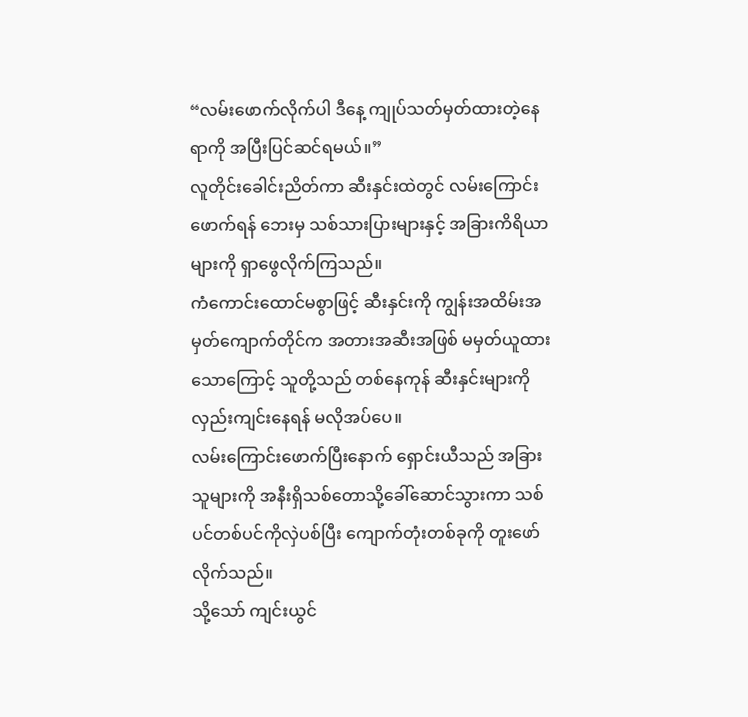“လမ်းဖောက်လိုက်ပါ ဒီနေ့ ကျုပ်သတ်မှတ်ထားတဲ့နေရာကို အပြီးပြင်ဆင်ရမယ်။”
လူတိုင်းခေါင်းညိတ်ကာ ဆီးနှင်းထဲတွင် လမ်းကြောင်းဖောက်ရန် ဘေးမှ သစ်သားပြားများနှင့် အခြားကိရိယာများကို ရှာဖွေလိုက်ကြသည်။
ကံကောင်းထောင်မစွာဖြင့် ဆီးနှင်းကို ကျွန်းအထိမ်းအမှတ်ကျောက်တိုင်က အတားအဆီးအဖြစ် မမှတ်ယူထားသောကြောင့် သူတို့သည် တစ်နေကုန် ဆီးနှင်းများကို လှည်းကျင်းနေရန် မလိုအပ်ပေ။
လမ်းကြောင်းဖောက်ပြီးနောက် ရှောင်းယီသည် အခြားသူများကို အနီးရှိသစ်တောသို့ခေါ်ဆောင်သွားကာ သစ်ပင်တစ်ပင်ကိုလှဲပစ်ပြီး ကျောက်တုံးတစ်ခုကို တူးဖော်လိုက်သည်။
သို့သော် ကျင်းယွင်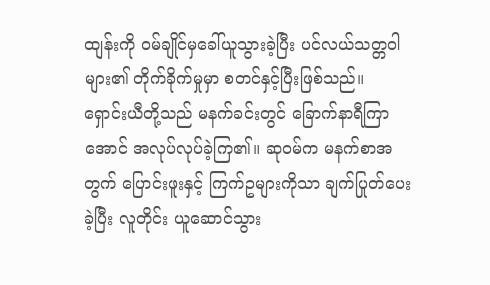ထျန်းကို ဝမ်ချိုင်မှခေါ်ယူသွားခဲ့ပြီး ပင်လယ်သတ္တဝါများ၏ တိုက်ခိုက်မှုမှာ စတင်နှင့်ပြီးဖြစ်သည်။
ရှောင်းယီတို့သည် မနက်ခင်းတွင် ခြောက်နာရီကြာအောင် အလုပ်လုပ်ခဲ့ကြ၏။ ဆုဝမ်က မနက်စာအတွက် ပြောင်းဖူးနှင့် ကြက်ဥများကိုသာ ချက်ပြုတ်ပေးခဲ့ပြီး လူတိုင်း ယူဆောင်သွား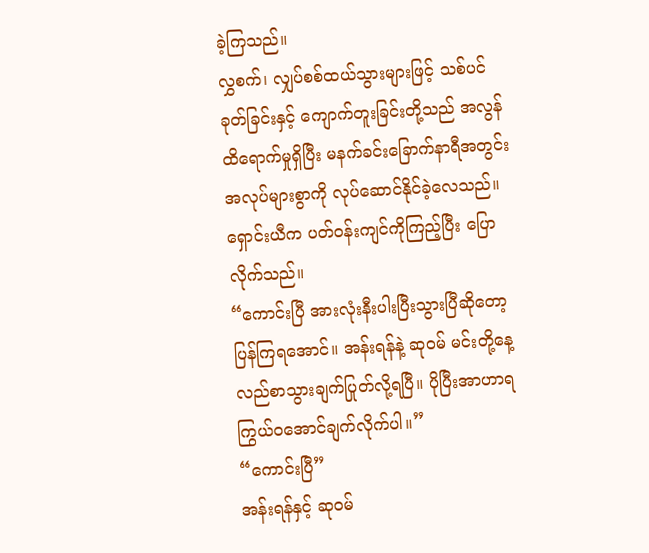ခဲ့ကြသည်။
လွှစက်၊ လျှပ်စစ်ထယ်သွားများဖြင့် သစ်ပင်ခုတ်ခြင်းနှင့် ကျောက်တူးခြင်းတို့သည် အလွန်ထိရောက်မှုရှိပြီး မနက်ခင်းခြောက်နာရီအတွင်း အလုပ်များစွာကို လုပ်ဆောင်နိုင်ခဲ့လေသည်။
ရှောင်းယီက ပတ်ဝန်းကျင်ကိုကြည့်ပြီး ပြောလိုက်သည်။
“ကောင်းပြီ အားလုံးနီးပါးပြီးသွားပြီဆိုတော့ ပြန်ကြရအောင်။ အန်းရန်နဲ့ ဆုဝမ် မင်းတို့နေ့လည်စာသွားချက်ပြုတ်လို့ရပြီ။ ပိုပြီးအာဟာရ ကြွယ်ဝအောင်ချက်လိုက်ပါ။”
“ကောင်းပြီ”
အန်းရန်နှင့် ဆုဝမ်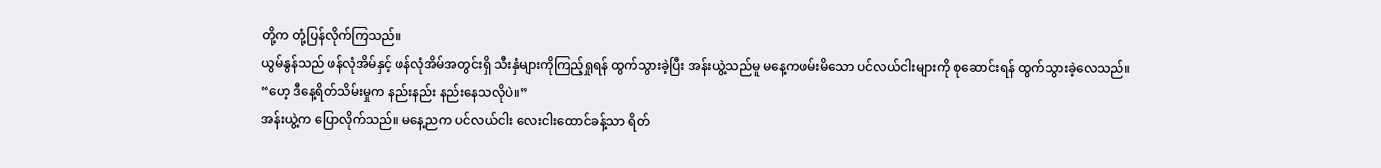တို့က တုံ့ပြန်လိုက်ကြသည်။
ယွမ်နွန်သည် ဖန်လုံအိမ်နှင့် ဖန်လုံအိမ်အတွင်းရှိ သီးနှံများကိုကြည့်ရှုရန် ထွက်သွားခဲ့ပြီး အန်းယွဲ့သည်မူ မနေ့ကဖမ်းမိသော ပင်လယ်ငါးများကို စုဆောင်းရန် ထွက်သွားခဲ့လေသည်။
“ဟေ့ ဒီနေ့ရိတ်သိမ်းမှုက နည်းနည်း နည်းနေသလိုပဲ။”
အန်းယွဲ့က ပြောလိုက်သည်။ မနေ့ညက ပင်လယ်ငါး လေးငါးထောင်ခန့်သာ ရိတ်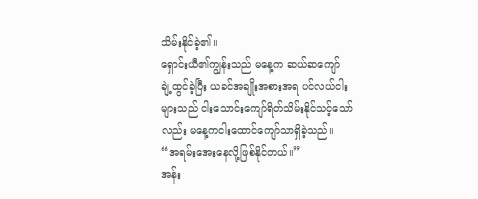သိမ်းနိုင်ခဲ့၏။
ရှောင်းယီ၏ကျွန်းသည် မနေ့က ဆယ်ဆကျော် ချဲ့ထွင်ခဲ့ပြီး ယခင်အချိုးအစားအရ ပင်လယ်ငါးများသည် ငါးသောင်းကျော်ရိတ်သိမ်းနိုင်သင့်သော်လည်း မနေ့ကငါးထောင်ကျော်သာရှိခဲ့သည်။
“အရမ်းအေးနေလို့ဖြစ်နိုင်တယ်။”
အန်း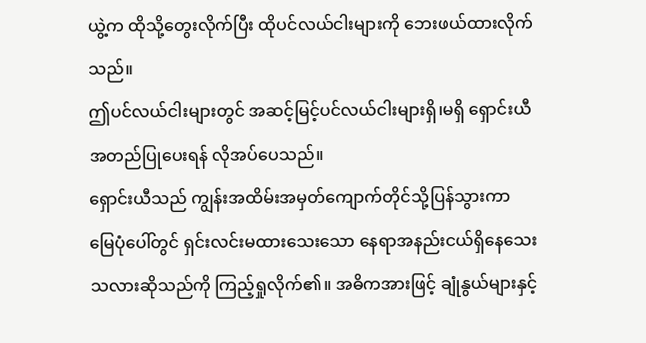ယွဲ့က ထိုသို့တွေးလိုက်ပြီး ထိုပင်လယ်ငါးများကို ဘေးဖယ်ထားလိုက်သည်။
ဤပင်လယ်ငါးများတွင် အဆင့်မြင့်ပင်လယ်ငါးများရှိ၊မရှိ ရှောင်းယီ အတည်ပြုပေးရန် လိုအပ်ပေသည်။
ရှောင်းယီသည် ကျွန်းအထိမ်းအမှတ်ကျောက်တိုင်သို့ပြန်သွားကာ မြေပုံပေါ်တွင် ရှင်းလင်းမထားသေးသော နေရာအနည်းငယ်ရှိနေသေးသလားဆိုသည်ကို ကြည့်ရှုလိုက်၏။ အဓိကအားဖြင့် ချုံနွယ်များနှင့်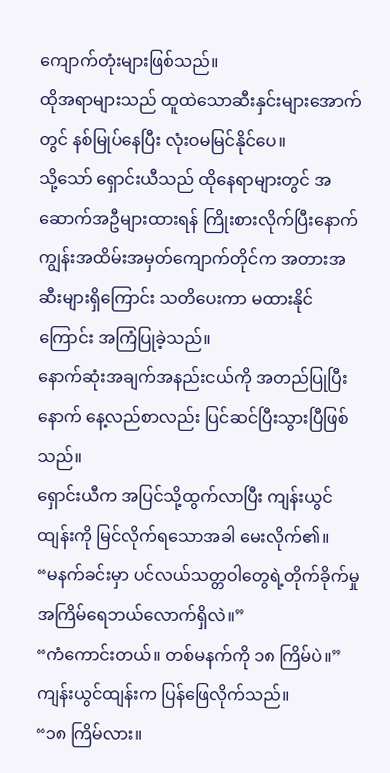ကျောက်တုံးများဖြစ်သည်။
ထိုအရာများသည် ထူထဲသောဆီးနှင်းများအောက်တွင် နစ်မြုပ်နေပြီး လုံးဝမမြင်နိုင်ပေ။
သို့သော် ရှောင်းယီသည် ထိုနေရာများတွင် အဆောက်အဦများထားရန် ကြိုးစားလိုက်ပြီးနောက် ကျွန်းအထိမ်းအမှတ်ကျောက်တိုင်က အတားအဆီးများရှိကြောင်း သတိပေးကာ မထားနိုင်ကြောင်း အကြံပြုခဲ့သည်။
နောက်ဆုံးအချက်အနည်းငယ်ကို အတည်ပြုပြီးနောက် နေ့လည်စာလည်း ပြင်ဆင်ပြီးသွားပြီဖြစ်သည်။
ရှောင်းယီက အပြင်သို့ထွက်လာပြီး ကျန်းယွင်ထျန်းကို မြင်လိုက်ရသောအခါ မေးလိုက်၏။
“မနက်ခင်းမှာ ပင်လယ်သတ္တဝါတွေရဲ့တိုက်ခိုက်မှုအကြိမ်ရေဘယ်လောက်ရှိလဲ။”
“ကံကောင်းတယ်။ တစ်မနက်ကို ၁၈ ကြိမ်ပဲ။”
ကျန်းယွင်ထျန်းက ပြန်ဖြေလိုက်သည်။
“၁၈ ကြိမ်လား။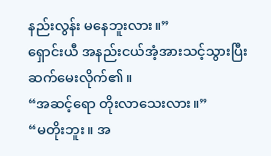နည်းလွန်း မနေဘူးလား။”
ရှောင်းယီ အနည်းငယ်အံ့အားသင့်သွားပြီး ဆက်မေးလိုက်၏။
“အဆင့်ရော တိုးလာသေးလား။”
“မတိုးဘူး။ အ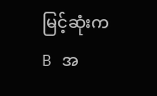မြင့်ဆုံးက B အ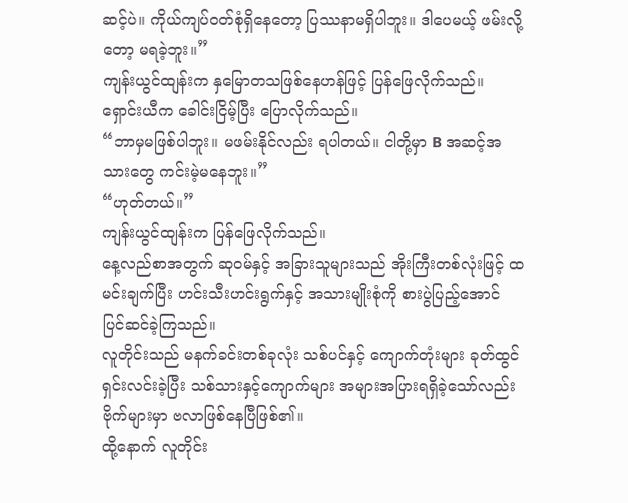ဆင့်ပဲ။ ကိုယ်ကျပ်ဝတ်စုံရှိနေတော့ ပြဿနာမရှိပါဘူး။ ဒါပေမယ့် ဖမ်းလို့တော့ မရခဲ့ဘူး။”
ကျန်းယွင်ထျန်းက နှမြောတသဖြစ်နေဟန်ဖြင့် ပြန်ဖြေလိုက်သည်။ ရှောင်းယီက ခေါင်းငြိမ့်ပြီး ပြောလိုက်သည်။
“ဘာမှမဖြစ်ပါဘူး။ မဖမ်းနိုင်လည်း ရပါတယ်။ ငါတို့မှာ B အဆင့်အသားတွေ ကင်းမဲ့မနေဘူး။”
“ဟုတ်တယ်။”
ကျန်းယွင်ထျန်းက ပြန်ဖြေလိုက်သည်။
နေ့လည်စာအတွက် ဆုဝမ်နှင့် အခြားသူများသည် အိုးကြီးတစ်လုံးဖြင့် ထမင်းချက်ပြီး ဟင်းသီးဟင်းရွက်နှင့် အသားမျိုးစုံကို စားပွဲပြည့်အောင် ပြင်ဆင်ခဲ့ကြသည်။
လူတိုင်းသည် မနက်ခင်းတစ်ခုလုံး သစ်ပင်နှင့် ကျောက်တုံးများ ခုတ်ထွင်ရှင်းလင်းခဲ့ပြီး သစ်သားနှင့်ကျောက်များ အများအပြားရရှိခဲ့သော်လည်း ဗိုက်များမှာ ဗလာဖြစ်နေပြီဖြစ်၏။
ထို့နောက် လူတိုင်း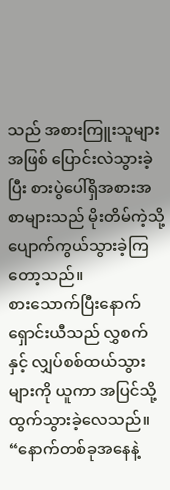သည် အစားကြူးသူများအဖြစ် ပြောင်းလဲသွားခဲ့ပြီး စားပွဲပေါ်ရှိအစားအစာများသည် မိုးတိမ်ကဲ့သို့ပျောက်ကွယ်သွားခဲ့ကြတော့သည်။
စားသောက်ပြီးနောက် ရှောင်းယီသည် လွှစက်နှင့် လျှပ်စစ်ထယ်သွားများကို ယူကာ အပြင်သို့ ထွက်သွားခဲ့လေသည်။
“နောက်တစ်ခုအနေနဲ့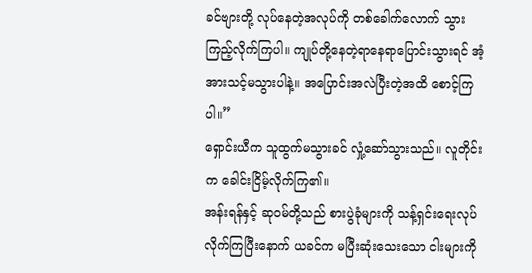ခင်ဗျားတို့ လုပ်နေတဲ့အလုပ်ကို တစ်ခေါက်လောက် သွားကြည့်လိုက်ကြပါ။ ကျုပ်တို့နေတဲ့ရာနေရာပြောင်းသွားရင် အံ့အားသင့်မသွားပါနဲ့။ အပြောင်းအလဲပြီးတဲ့အထိ စောင့်ကြပါ။”
ရှောင်းယီက သူထွက်မသွားခင် လှုံ့ဆော်သွားသည်။ လူတိုင်းက ခေါင်းငြိမ့်လိုက်ကြ၏။
အန်းရန်နှင့် ဆုဝမ်တို့သည် စားပွဲခုံများကို သန့်ရှင်းရေးလုပ်လိုက်ကြပြီးနောက် ယခင်က မပြီးဆုံးသေးသော ငါးများကို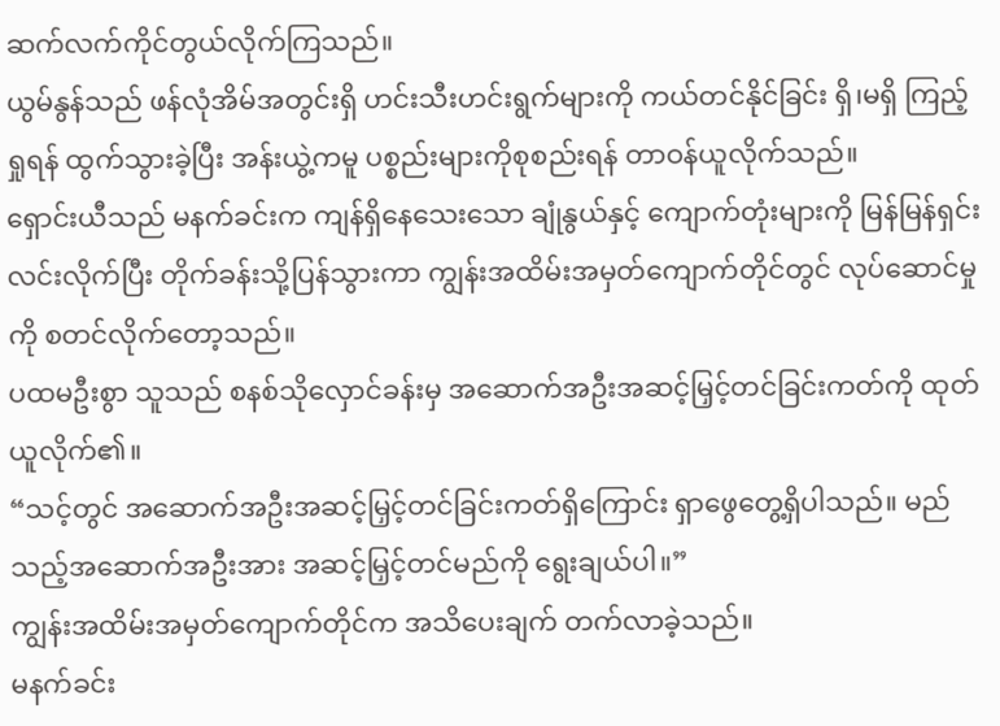ဆက်လက်ကိုင်တွယ်လိုက်ကြသည်။
ယွမ်နွန်သည် ဖန်လုံအိမ်အတွင်းရှိ ဟင်းသီးဟင်းရွက်များကို ကယ်တင်နိုင်ခြင်း ရှိ၊မရှိ ကြည့်ရှုရန် ထွက်သွားခဲ့ပြီး အန်းယွဲ့ကမူ ပစ္စည်းများကိုစုစည်းရန် တာဝန်ယူလိုက်သည်။
ရှောင်းယီသည် မနက်ခင်းက ကျန်ရှိနေသေးသော ချုံနွယ်နှင့် ကျောက်တုံးများကို မြန်မြန်ရှင်းလင်းလိုက်ပြီး တိုက်ခန်းသို့ပြန်သွားကာ ကျွန်းအထိမ်းအမှတ်ကျောက်တိုင်တွင် လုပ်ဆောင်မှုကို စတင်လိုက်တော့သည်။
ပထမဦးစွာ သူသည် စနစ်သိုလှောင်ခန်းမှ အဆောက်အဦးအဆင့်မြှင့်တင်ခြင်းကတ်ကို ထုတ်ယူလိုက်၏။
“သင့်တွင် အဆောက်အဦးအဆင့်မြှင့်တင်ခြင်းကတ်ရှိကြောင်း ရှာဖွေတွေ့ရှိပါသည်။ မည်သည့်အဆောက်အဦးအား အဆင့်မြှင့်တင်မည်ကို ရွေးချယ်ပါ။”
ကျွန်းအထိမ်းအမှတ်ကျောက်တိုင်က အသိပေးချက် တက်လာခဲ့သည်။
မနက်ခင်း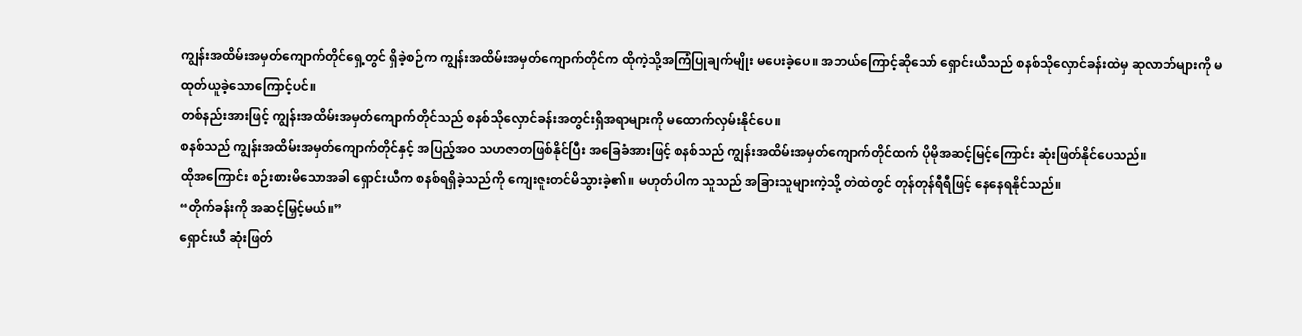ကျွန်းအထိမ်းအမှတ်ကျောက်တိုင်ရှေ့တွင် ရှိခဲ့စဉ်က ကျွန်းအထိမ်းအမှတ်ကျောက်တိုင်က ထိုကဲ့သို့အကြံပြုချက်မျိုး မပေးခဲ့ပေ။ အဘယ်ကြောင့်ဆိုသော် ရှောင်းယီသည် စနစ်သိုလှောင်ခန်းထဲမှ ဆုလာဘ်များကို မထုတ်ယူခဲ့သောကြောင့်ပင်။
တစ်နည်းအားဖြင့် ကျွန်းအထိမ်းအမှတ်ကျောက်တိုင်သည် စနစ်သိုလှောင်ခန်းအတွင်းရှိအရာများကို မထောက်လှမ်းနိုင်ပေ။
စနစ်သည် ကျွန်းအထိမ်းအမှတ်ကျောက်တိုင်နှင့် အပြည့်အဝ သဟဇာတဖြစ်နိုင်ပြီး အခြေခံအားဖြင့် စနစ်သည် ကျွန်းအထိမ်းအမှတ်ကျောက်တိုင်ထက် ပိုမိုအဆင့်မြင့်ကြောင်း ဆုံးဖြတ်နိုင်ပေသည်။
ထိုအကြောင်း စဉ်းစားမိသောအခါ ရှောင်းယီက စနစ်ရရှိခဲ့သည်ကို ကျေးဇူးတင်မိသွားခဲ့၏။ မဟုတ်ပါက သူသည် အခြားသူများကဲ့သို့ တဲထဲတွင် တုန်တုန်ရီရီဖြင့် နေနေရနိုင်သည်။
“တိုက်ခန်းကို အဆင့်မြှင့်မယ်။”
ရှောင်းယီ ဆုံးဖြတ်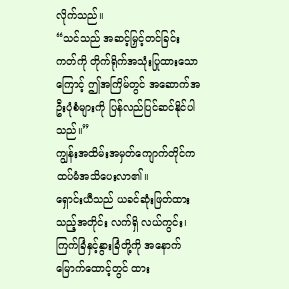လိုက်သည်။
“သင်သည် အဆင့်မြှင့်တင်ခြင်းကတ်ကို တိုက်ရိုက်အသုံးပြုထားသောကြောင့် ဤအကြိမ်တွင် အဆောက်အဦးပုံစံများကို ပြန်လည်ပြင်ဆင်နိုင်ပါသည်။”
ကျွန်းအထိမ်းအမှတ်ကျောက်တိုင်က ထပ်မံအသိပေးလာ၏။
ရှောင်းယီသည် ယခင်ဆုံးဖြတ်ထားသည့်အတိုင်း လက်ရှိ လယ်ကွင်း၊ ကြက်ခြံနှင့်နွားခြံတို့ကို အနောက်မြောက်ထောင့်တွင် ထား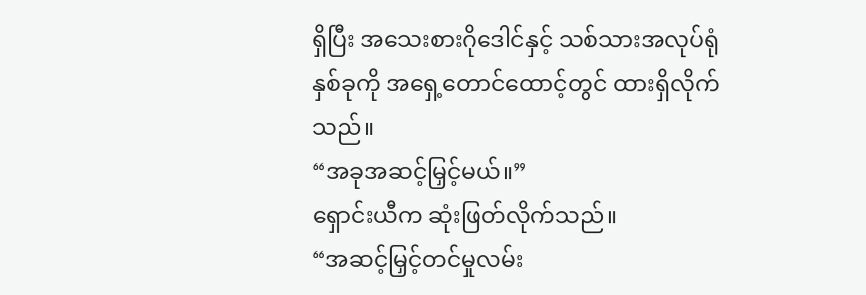ရှိပြီး အသေးစားဂိုဒေါင်နှင့် သစ်သားအလုပ်ရုံနှစ်ခုကို အရှေ့တောင်ထောင့်တွင် ထားရှိလိုက်သည်။
“အခုအဆင့်မြှင့်မယ်။”
ရှောင်းယီက ဆုံးဖြတ်လိုက်သည်။
“အဆင့်မြှင့်တင်မှုလမ်း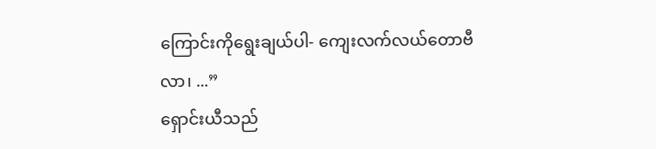ကြောင်းကိုရွေးချယ်ပါ- ကျေးလက်လယ်တောဗီလာ၊ ...”
ရှောင်းယီသည်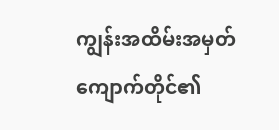ကျွန်းအထိမ်းအမှတ်ကျောက်တိုင်၏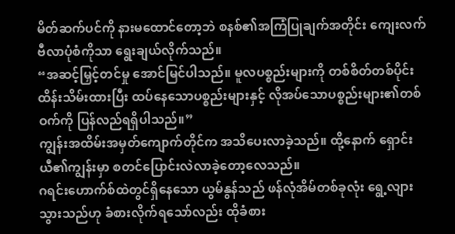မိတ်ဆက်ပင်ကို နားမထောင်တော့ဘဲ စနစ်၏အကြံပြုချက်အတိုင်း ကျေးလက်ဗီလာပုံစံကိုသာ ရွေးချယ်လိုက်သည်။
“အဆင့်မြှင့်တင်မှု အောင်မြင်ပါသည်။ မူလပစ္စည်းများကို တစ်စိတ်တစ်ပိုင်းထိန်းသိမ်းထားပြီး ထပ်နေသောပစ္စည်းများနှင့် လိုအပ်သောပစ္စည်းများ၏တစ်ဝက်ကို ပြန်လည်ရရှိပါသည်။”
ကျွန်းအထိမ်းအမှတ်ကျောက်တိုင်က အသိပေးလာခဲ့သည်။ ထို့နောက် ရှောင်းယီ၏ကျွန်းမှာ စတင်ပြောင်းလဲလာခဲ့တော့လေသည်။
ဂရင်းဟောက်စ်ထဲတွင်ရှိနေသော ယွမ်နွန်သည် ဖန်လုံအိမ်တစ်ခုလုံး ရွေ့လျားသွားသည်ဟု ခံစားလိုက်ရသော်လည်း ထိုခံစား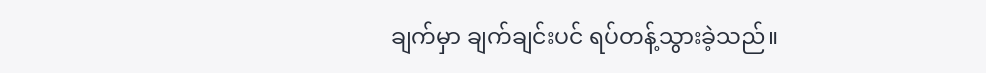ချက်မှာ ချက်ချင်းပင် ရပ်တန့်သွားခဲ့သည်။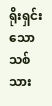ရိုးရှင်းသောသစ်သား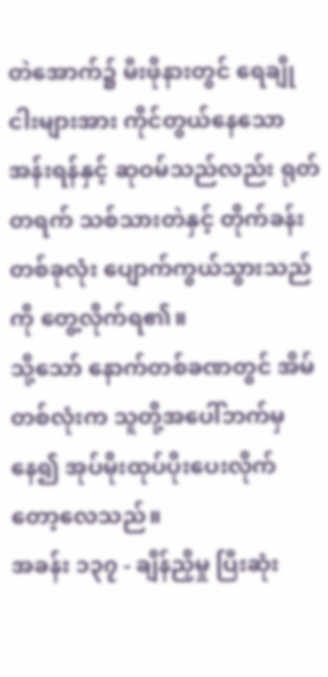တဲအောက်၌ မီးဖိုနားတွင် ရေချိုငါးများအား ကိုင်တွယ်နေသော အန်းရန်နှင့် ဆုဝမ်သည်လည်း ရုတ်တရက် သစ်သားတဲနှင့် တိုက်ခန်းတစ်ခုလုံး ပျောက်ကွယ်သွားသည်ကို တွေ့လိုက်ရ၏။
သို့သော် နောက်တစ်ခဏတွင် အိမ်တစ်လုံးက သူတို့အပေါ်ဘက်မှနေ၍ အုပ်မိုးထုပ်ပိုးပေးလိုက်တော့လေသည်။
အခန်း ၁၃၇ - ချိန်ညှိမှု ပြီးဆုံး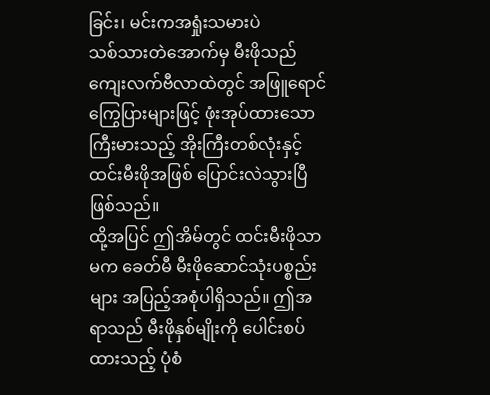ခြင်း၊ မင်းကအရှုံးသမားပဲ
သစ်သားတဲအောက်မှ မီးဖိုသည် ကျေးလက်ဗီလာထဲတွင် အဖြူရောင် ကြွေပြားများဖြင့် ဖုံးအုပ်ထားသော ကြီးမားသည့် အိုးကြီးတစ်လုံးနှင့် ထင်းမီးဖိုအဖြစ် ပြောင်းလဲသွားပြီဖြစ်သည်။
ထို့အပြင် ဤအိမ်တွင် ထင်းမီးဖိုသာမက ခေတ်မီ မီးဖိုဆောင်သုံးပစ္စည်းများ အပြည့်အစုံပါရှိသည်။ ဤအရာသည် မီးဖိုနှစ်မျိုးကို ပေါင်းစပ်ထားသည့် ပုံစံ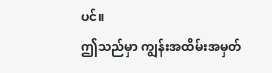ပင်။
ဤသည်မှာ ကျွန်းအထိမ်းအမှတ်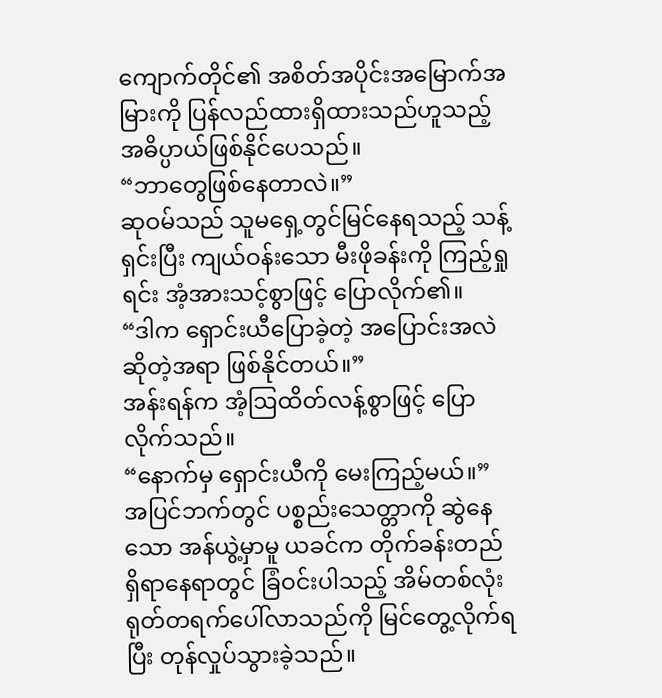ကျောက်တိုင်၏ အစိတ်အပိုင်းအမြောက်အမြားကို ပြန်လည်ထားရှိထားသည်ဟူသည့် အဓိပ္ပာယ်ဖြစ်နိုင်ပေသည်။
“ဘာတွေဖြစ်နေတာလဲ။”
ဆုဝမ်သည် သူမရှေ့တွင်မြင်နေရသည့် သန့်ရှင်းပြီး ကျယ်ဝန်းသော မီးဖိုခန်းကို ကြည့်ရှုရင်း အံ့အားသင့်စွာဖြင့် ပြောလိုက်၏။
“ဒါက ရှောင်းယီပြောခဲ့တဲ့ အပြောင်းအလဲဆိုတဲ့အရာ ဖြစ်နိုင်တယ်။”
အန်းရန်က အံ့ဩထိတ်လန့်စွာဖြင့် ပြောလိုက်သည်။
“နောက်မှ ရှောင်းယီကို မေးကြည့်မယ်။”
အပြင်ဘက်တွင် ပစ္စည်းသေတ္တာကို ဆွဲနေသော အန်ယွဲ့မှာမူ ယခင်က တိုက်ခန်းတည်ရှိရာနေရာတွင် ခြံဝင်းပါသည့် အိမ်တစ်လုံး ရုတ်တရက်ပေါ်လာသည်ကို မြင်တွေ့လိုက်ရပြီး တုန်လှုပ်သွားခဲ့သည်။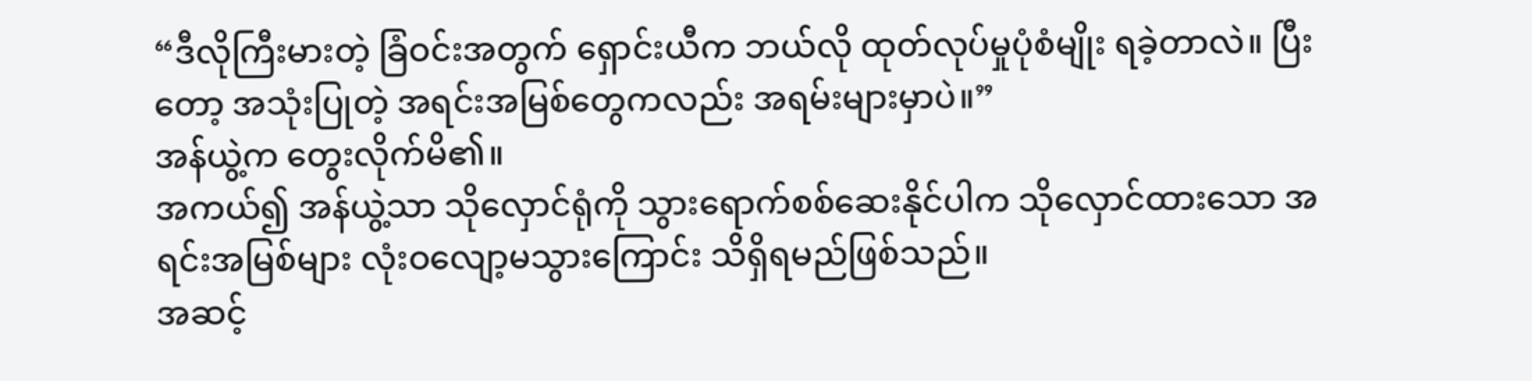“ဒီလိုကြီးမားတဲ့ ခြံဝင်းအတွက် ရှောင်းယီက ဘယ်လို ထုတ်လုပ်မှုပုံစံမျိုး ရခဲ့တာလဲ။ ပြီးတော့ အသုံးပြုတဲ့ အရင်းအမြစ်တွေကလည်း အရမ်းများမှာပဲ။”
အန်ယွဲ့က တွေးလိုက်မိ၏။
အကယ်၍ အန်ယွဲ့သာ သိုလှောင်ရုံကို သွားရောက်စစ်ဆေးနိုင်ပါက သိုလှောင်ထားသော အရင်းအမြစ်များ လုံးဝလျော့မသွားကြောင်း သိရှိရမည်ဖြစ်သည်။
အဆင့်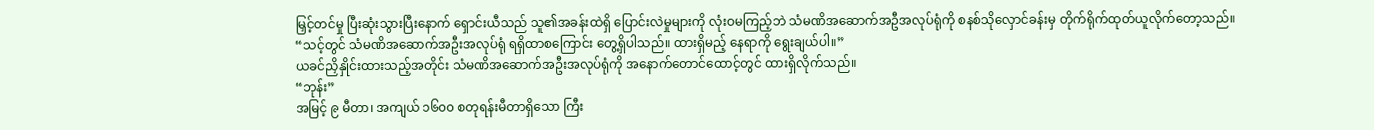မြှင့်တင်မှု ပြီးဆုံးသွားပြီးနောက် ရှောင်းယီသည် သူ၏အခန်းထဲရှိ ပြောင်းလဲမှုများကို လုံးဝမကြည့်ဘဲ သံမဏိအဆောက်အဦအလုပ်ရုံကို စနစ်သိုလှောင်ခန်းမှ တိုက်ရိုက်ထုတ်ယူလိုက်တော့သည်။
“သင့်တွင် သံမဏိအဆောက်အဦးအလုပ်ရုံ ရရှိထာစကြောင်း တွေ့ရှိပါသည်။ ထားရှိမည့် နေရာကို ရွေးချယ်ပါ။”
ယခင်ညှိနှိုင်းထားသည့်အတိုင်း သံမဏိအဆောက်အဦးအလုပ်ရုံကို အနောက်တောင်ထောင့်တွင် ထားရှိလိုက်သည်။
“ဘုန်း”
အမြင့် ၉ မီတာ၊ အကျယ် ၁၆၀၀ စတုရန်းမီတာရှိသော ကြီး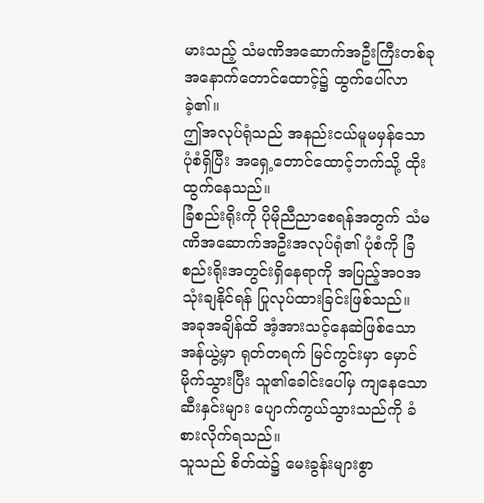မားသည့် သံမဏိအဆောက်အဦးကြီးတစ်ခု အနောက်တောင်ထောင့်၌ ထွက်ပေါ်လာခဲ့၏။
ဤအလုပ်ရုံသည် အနည်းငယ်မူမမှန်သော ပုံစံရှိပြီး အရှေ့တောင်ထောင့်ဘက်သို့ ထိုးထွက်နေသည်။
ခြံစည်းရိုးကို ပိုမိုညီညာစေရန်အတွက် သံမဏိအဆောက်အဦးအလုပ်ရုံ၏ ပုံစံကို ခြံစည်းရိုးအတွင်းရှိနေရာကို အပြည့်အဝအသုံးချနိုင်ရန် ပြုလုပ်ထားခြင်းဖြစ်သည်။
အခုအချိန်ထိ အံ့အားသင့်နေဆဲဖြစ်သော အန်ယွဲ့မှာ ရုတ်တရက် မြင်ကွင်းမှာ မှောင်မိုက်သွားပြီး သူ၏ခေါင်းပေါ်မှ ကျနေသော ဆီးနှင်းများ ပျောက်ကွယ်သွားသည်ကို ခံစားလိုက်ရသည်။
သူသည် စိတ်ထဲ၌ မေးခွန်းများစွာ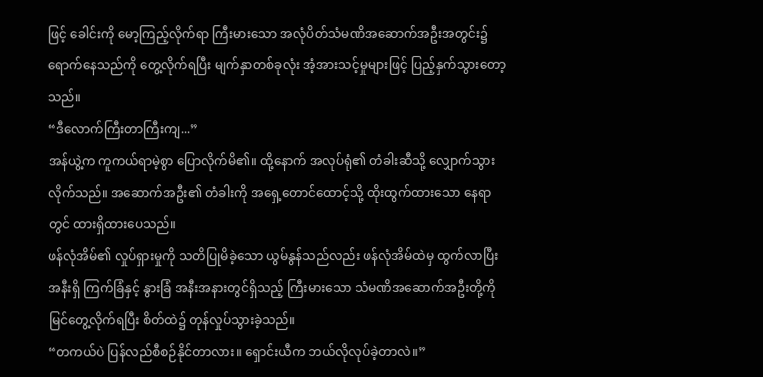ဖြင့် ခေါင်းကို မော့ကြည့်လိုက်ရာ ကြီးမားသော အလုံပိတ်သံမဏိအဆောက်အဦးအတွင်း၌ ရောက်နေသည်ကို တွေ့လိုက်ရပြီး မျက်နှာတစ်ခုလုံး အံ့အားသင့်မှုများဖြင့် ပြည့်နှက်သွားတော့သည်။
“ဒီလောက်ကြီးတာကြီးကျ...”
အန်ယွဲ့က ကူကယ်ရာမဲ့စွာ ပြောလိုက်မိ၏။ ထို့နောက် အလုပ်ရုံ၏ တံခါးဆီသို့ လျှောက်သွားလိုက်သည်။ အဆောက်အဦး၏ တံခါးကို အရှေ့တောင်ထောင့်သို့ ထိုးထွက်ထားသော နေရာတွင် ထားရှိထားပေသည်။
ဖန်လုံအိမ်၏ လှုပ်ရှားမှုကို သတိပြုမိခဲ့သော ယွမ်နွန်သည်လည်း ဖန်လုံအိမ်ထဲမှ ထွက်လာပြီး အနီးရှိ ကြက်ခြံနှင့် နွားခြံ အနီးအနားတွင်ရှိသည့် ကြီးမားသော သံမဏိအဆောက်အဦးတို့ကို မြင်တွေ့လိုက်ရပြီး စိတ်ထဲ၌ တုန်လှုပ်သွားခဲ့သည်။
“တကယ်ပဲ ပြန်လည်စီစဉ်နိုင်တာလား။ ရှောင်းယီက ဘယ်လိုလုပ်ခဲ့တာလဲ။”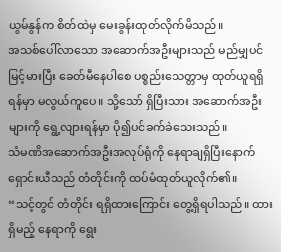ယွမ်နွန်က စိတ်ထဲမှ မေးခွန်းထုတ်လိုက်မိသည်။
အသစ်ပေါ်လာသော အဆောက်အဦးများသည် မည်မျှပင် မြင့်မားပြီး ခေတ်မီနေပါစေ ပစ္စည်းသေတ္တာမှ ထုတ်ယူရရှိရန်မှာ မလွယ်ကူပေ။ သို့သော် ရှိပြီးသား အဆောက်အဦးများကို ရွေ့လျားရန်မှာ ပို၍ပင်ခက်ခဲသေးသည်။
သံမဏိအဆောက်အဦးအလုပ်ရုံကို နေရာချရှိပြီးနောက် ရှောင်းယီသည် တံတိုင်းကို ထပ်မံထုတ်ယူလိုက်၏။
“သင့်တွင် တံတိုင်း ရရှိထားကြောင်း တွေ့ရှိရပါသည်။ ထားရှိမည့် နေရာကို ရွေး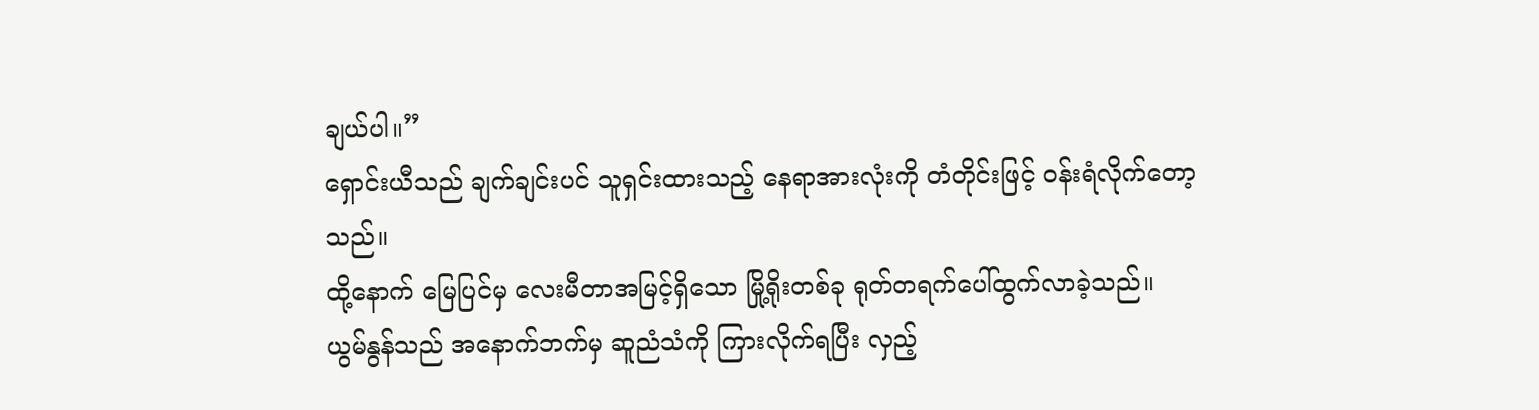ချယ်ပါ။”
ရှောင်းယီသည် ချက်ချင်းပင် သူရှင်းထားသည့် နေရာအားလုံးကို တံတိုင်းဖြင့် ဝန်းရံလိုက်တော့သည်။
ထို့နောက် မြေပြင်မှ လေးမီတာအမြင့်ရှိသော မြို့ရိုးတစ်ခု ရုတ်တရက်ပေါ်ထွက်လာခဲ့သည်။
ယွမ်နွန်သည် အနောက်ဘက်မှ ဆူညံသံကို ကြားလိုက်ရပြီး လှည့်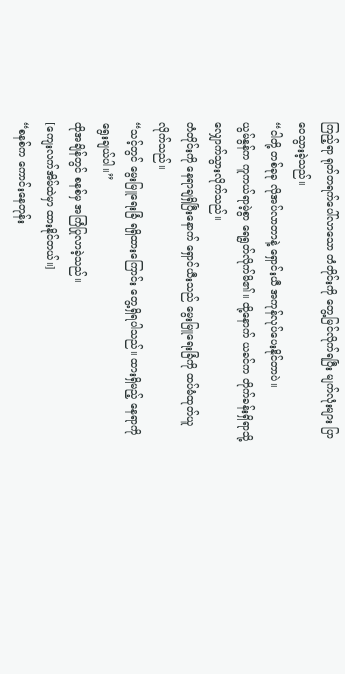ကြည့်ရာ ရုတ်တရက်ပေါ်လာသော တံတိုင်းကို တွေ့မြင်လိုက်ရပြီး မျက်လုံးများ ပြာဝေသွားခဲ့သည်။
“ငါတို့ တစ်ခုခု လိုအပ်လာတာနဲ့ ရှောင်းယီ အကုန်လုပ်ပေးနိုင်တာပဲ။
ယွမ်နွန်က ကူကယ်ရာမဲ့စွာ ရေရွတ်လိုက်မိ၏။ ထို့နောက် ယခင်က တိုက်ခန်းရှိရာသို့ လျှောက်သွားလိုက်သည်။
တံတိုင်းကို နေရာချရှိပြီးနောက် ရှောင်ယီးသည် မွေးမြူရေးခြံကို ထပ်မံထုတ်ယူလိုက်သည်။
“သင့်တွင် မွေးမြူရေးခြံ ရရှိထားကြောင်း တွေ့ရှိရပါသည်။ ထားရှိမည့် နေရာကို ရွေးချယ်ပါ။”
ထိုအချိန်တွင် စနစ်မှ အကြံပြုလာခဲ့သည်။
[ကျေးလက်အိမ်ထဲမှာ ထားနိုင်တယ်။]
“စနစ်က ကောင်းနေတုန်း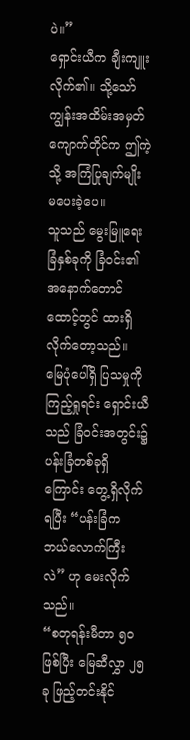ပဲ။”
ရှောင်းယီက ချီးကျူးလိုက်၏။ သို့သော် ကျွန်းအထိမ်းအမှတ်ကျောက်တိုင်က ဤကဲ့သို့ အကြံပြုချက်မျိုး မပေးခဲ့ပေ။
သူသည် မွေးမြူရေးခြံနှစ်ခုကို ခြံဝင်း၏ အနောက်တောင်ထောင့်တွင် ထားရှိလိုက်တော့သည်။
မြေပုံပေါ်ရှိ ပြသမှုကို ကြည့်ရှုရင်း ရှောင်းယီသည် ခြံဝင်းအတွင်း၌ ပန်းခြံတစ်ခုရှိကြောင်း တွေ့ရှိလိုက်ရပြီး “ပန်းခြံက ဘယ်လောက်ကြီးလဲ” ဟု မေးလိုက်သည်။
“စတုရန်းမီတာ ၅၀ ဖြစ်ပြီး မြေဆီလွှာ ၂၅ ခု ဖြည့်တင်းနိုင်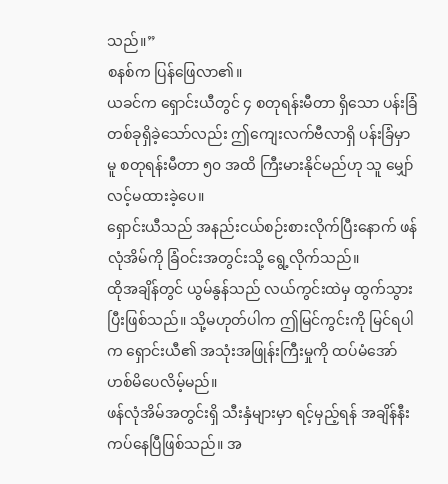သည်။”
စနစ်က ပြန်ဖြေလာ၏။
ယခင်က ရှောင်းယီတွင် ၄ စတုရန်းမီတာ ရှိသော ပန်းခြံတစ်ခုရှိခဲ့သော်လည်း ဤကျေးလက်ဗီလာရှိ ပန်းခြံမှာမူ စတုရန်းမီတာ ၅၀ အထိ ကြီးမားနိုင်မည်ဟု သူ မျှော်လင့်မထားခဲ့ပေ။
ရှောင်းယီသည် အနည်းငယ်စဉ်းစားလိုက်ပြီးနောက် ဖန်လုံအိမ်ကို ခြံဝင်းအတွင်းသို့ ရွေ့လိုက်သည်။
ထိုအချိန်တွင် ယွမ်နွန်သည် လယ်ကွင်းထဲမှ ထွက်သွားပြီးဖြစ်သည်။ သို့မဟုတ်ပါက ဤမြင်ကွင်းကို မြင်ရပါက ရှောင်းယီ၏ အသုံးအဖြုန်းကြီးမှုကို ထပ်မံအော်ဟစ်မိပေလိမ့်မည်။
ဖန်လုံအိမ်အတွင်းရှိ သီးနှံများမှာ ရင့်မှည့်ရန် အချိန်နီးကပ်နေပြီဖြစ်သည်။ အ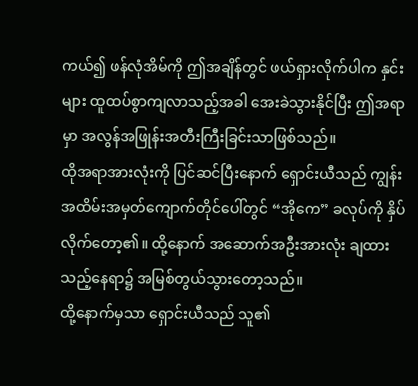ကယ်၍ ဖန်လုံအိမ်ကို ဤအချိန်တွင် ဖယ်ရှားလိုက်ပါက နှင်းများ ထူထပ်စွာကျလာသည့်အခါ အေးခဲသွားနိုင်ပြီး ဤအရာမှာ အလွန်အဖြုန်းအတီးကြီးခြင်းသာဖြစ်သည်။
ထိုအရာအားလုံးကို ပြင်ဆင်ပြီးနောက် ရှောင်းယီသည် ကျွန်းအထိမ်းအမှတ်ကျောက်တိုင်ပေါ်တွင် “အိုကေ” ခလုပ်ကို နှိပ်လိုက်တော့၏။ ထို့နောက် အဆောက်အဦးအားလုံး ချထားသည့်နေရာ၌ အမြစ်တွယ်သွားတော့သည်။
ထို့နောက်မှသာ ရှောင်းယီသည် သူ၏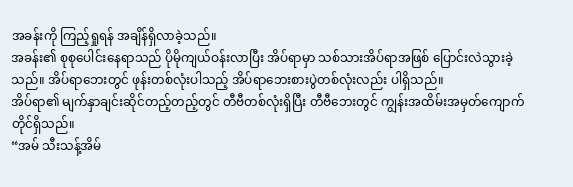အခန်းကို ကြည့်ရှုရန် အချိန်ရှိလာခဲ့သည်။
အခန်း၏ စုစုပေါင်းနေရာသည် ပိုမိုကျယ်ဝန်းလာပြီး အိပ်ရာမှာ သစ်သားအိပ်ရာအဖြစ် ပြောင်းလဲသွားခဲ့သည်။ အိပ်ရာဘေးတွင် ဖုန်းတစ်လုံးပါသည့် အိပ်ရာဘေးစားပွဲတစ်လုံးလည်း ပါရှိသည်။
အိပ်ရာ၏ မျက်နှာချင်းဆိုင်တည့်တည့်တွင် တီဗီတစ်လုံးရှိပြီး တီဗီဘေးတွင် ကျွန်းအထိမ်းအမှတ်ကျောက်တိုင်ရှိသည်။
“အမ် သီးသန့်အိမ်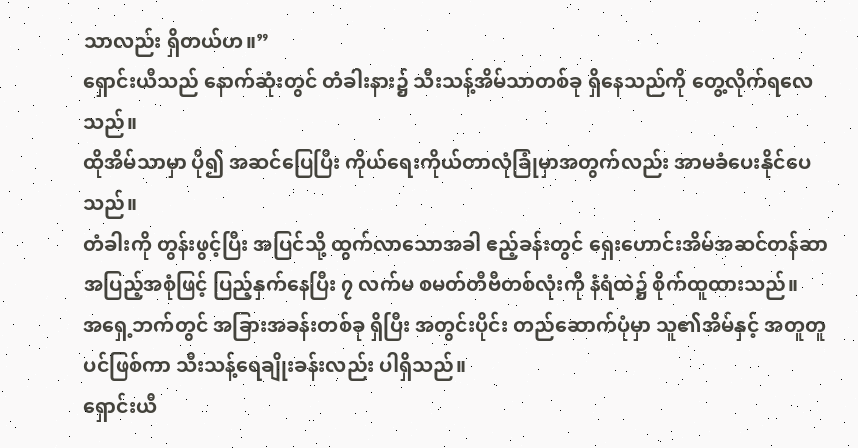သာလည်း ရှိတယ်ဟ။”
ရှောင်းယီသည် နောက်ဆုံးတွင် တံခါးနား၌ သီးသန့်အိမ်သာတစ်ခု ရှိနေသည်ကို တွေ့လိုက်ရလေသည်။
ထိုအိမ်သာမှာ ပို၍ အဆင်ပြေပြီး ကိုယ်ရေးကိုယ်တာလုံခြုံမှာအတွက်လည်း အာမခံပေးနိုင်ပေသည်။
တံခါးကို တွန်းဖွင့်ပြီး အပြင်သို့ ထွက်လာသောအခါ ဧည့်ခန်းတွင် ရှေးဟောင်းအိမ်အဆင်တန်ဆာ အပြည့်အစုံဖြင့် ပြည့်နှက်နေပြီး ၇ လက်မ စမတ်တီဗီတစ်လုံးကို နံရံထဲ၌ စိုက်ထူထားသည်။
အရှေ့ဘက်တွင် အခြားအခန်းတစ်ခု ရှိပြီး အတွင်းပိုင်း တည်ဆောက်ပုံမှာ သူ၏အိမ်နှင့် အတူတူပင်ဖြစ်ကာ သီးသန့်ရေချိုးခန်းလည်း ပါရှိသည်။
ရှောင်းယီ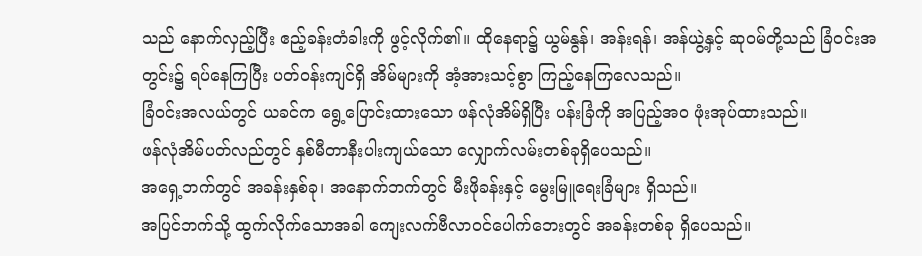သည် နောက်လှည့်ပြီး ဧည့်ခန်းတံခါးကို ဖွင့်လိုက်၏။ ထိုနေရာ၌ ယွမ်နွန်၊ အန်းရန်၊ အန်ယွဲ့နှင့် ဆုဝမ်တို့သည် ခြံဝင်းအတွင်း၌ ရပ်နေကြပြီး ပတ်ဝန်းကျင်ရှိ အိမ်များကို အံ့အားသင့်စွာ ကြည့်နေကြလေသည်။
ခြံဝင်းအလယ်တွင် ယခင်က ရွေ့ပြောင်းထားသော ဖန်လုံအိမ်ရှိပြီး ပန်းခြံကို အပြည့်အဝ ဖုံးအုပ်ထားသည်။
ဖန်လုံအိမ်ပတ်လည်တွင် နှစ်မီတာနီးပါးကျယ်သော လျှောက်လမ်းတစ်ခုရှိပေသည်။
အရှေ့ဘက်တွင် အခန်းနှစ်ခု၊ အနောက်ဘက်တွင် မီးဖိုခန်းနှင့် မွေးမြူရေးခြံများ ရှိသည်။
အပြင်ဘက်သို့ ထွက်လိုက်သောအခါ ကျေးလက်ဗီလာဝင်ပေါက်ဘေးတွင် အခန်းတစ်ခု ရှိပေသည်။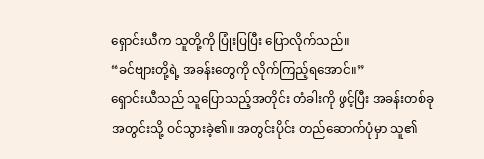ရှောင်းယီက သူတို့ကို ပြုံးပြပြီး ပြောလိုက်သည်။
“ခင်ဗျားတို့ရဲ့ အခန်းတွေကို လိုက်ကြည့်ရအောင်။”
ရှောင်းယီသည် သူပြောသည့်အတိုင်း တံခါးကို ဖွင့်ပြီး အခန်းတစ်ခုအတွင်းသို့ ဝင်သွားခဲ့၏။ အတွင်းပိုင်း တည်ဆောက်ပုံမှာ သူ၏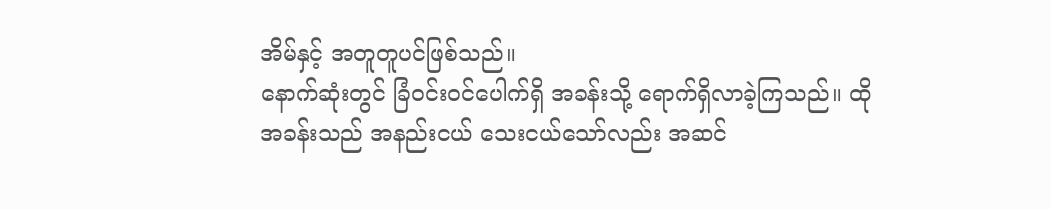အိမ်နှင့် အတူတူပင်ဖြစ်သည်။
နောက်ဆုံးတွင် ခြံဝင်းဝင်ပေါက်ရှိ အခန်းသို့ ရောက်ရှိလာခဲ့ကြသည်။ ထိုအခန်းသည် အနည်းငယ် သေးငယ်သော်လည်း အဆင်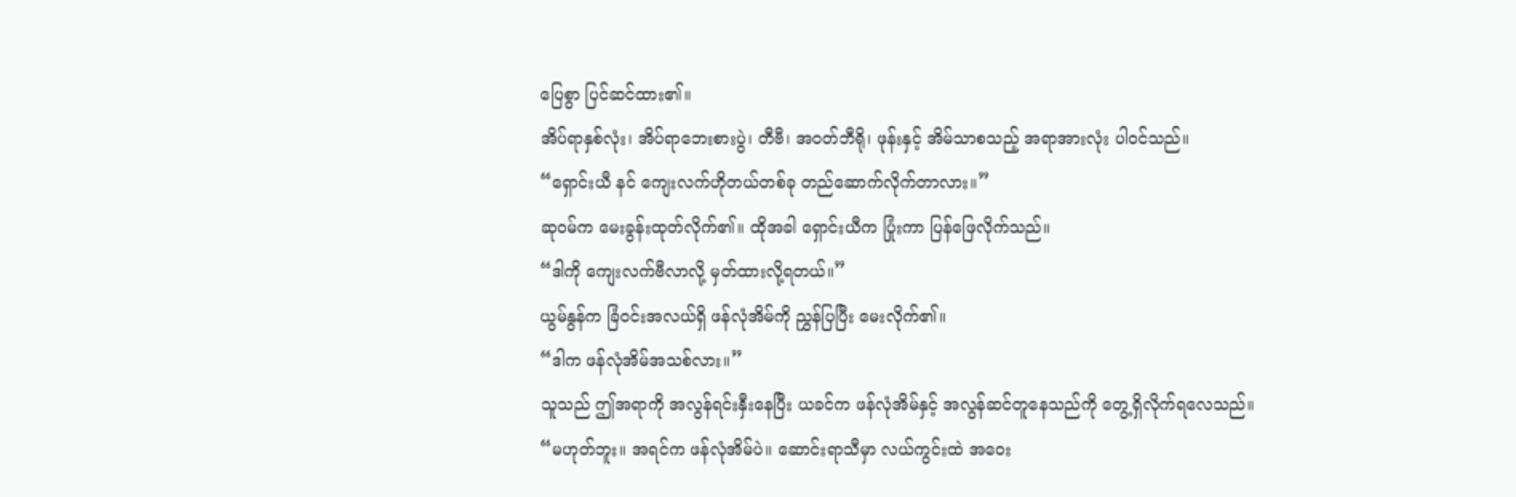ပြေစွာ ပြင်ဆင်ထား၏။
အိပ်ရာနှစ်လုံး၊ အိပ်ရာဘေးစားပွဲ၊ တီဗီ၊ အဝတ်ဘီရို၊ ဖုန်းနှင့် အိမ်သာစသည့် အရာအားလုံး ပါဝင်သည်။
“ရှောင်းယီ နင် ကျေးလက်ဟိုတယ်တစ်ခု တည်ဆောက်လိုက်တာလား။”
ဆုဝမ်က မေးခွန်းထုတ်လိုက်၏။ ထိုအခါ ရှောင်းယီက ပြုံးကာ ပြန်ဖြေလိုက်သည်။
“ဒါကို ကျေးလက်ဗီလာလို့ မှတ်ထားလို့ရတယ်။”
ယွမ်နွန်က ခြံဝင်းအလယ်ရှိ ဖန်လုံအိမ်ကို ညွှန်ပြပြီး မေးလိုက်၏။
“ဒါက ဖန်လုံအိမ်အသစ်လား။”
သူသည် ဤအရာကို အလွန်ရင်းနှီးနေပြီး ယခင်က ဖန်လုံအိမ်နှင့် အလွန်ဆင်တူနေသည်ကို တွေ့ရှိလိုက်ရလေသည်။
“မဟုတ်ဘူး။ အရင်က ဖန်လုံအိမ်ပဲ။ ဆောင်းရာသီမှာ လယ်ကွင်းထဲ အဝေး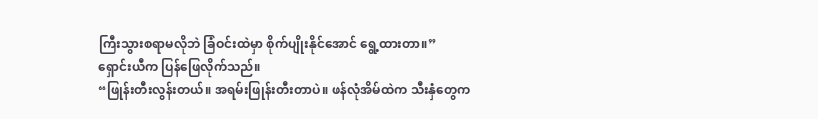ကြီးသွားစရာမလိုဘဲ ခြံဝင်းထဲမှာ စိုက်ပျိုးနိုင်အောင် ရွေ့ထားတာ။”
ရှောင်းယီက ပြန်ဖြေလိုက်သည်။
“ဖြုန်းတီးလွန်းတယ်။ အရမ်းဖြုန်းတီးတာပဲ။ ဖန်လုံအိမ်ထဲက သီးနှံတွေက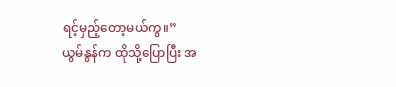ရင့်မှည့်တော့မယ်ကွ။”
ယွမ်နွန်က ထိုသို့ပြောပြီး အ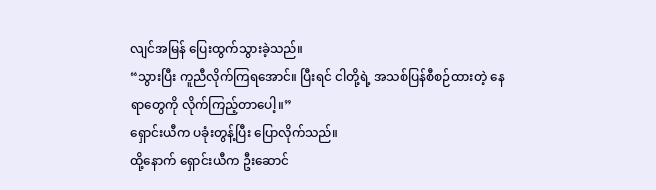လျင်အမြန် ပြေးထွက်သွားခဲ့သည်။
“သွားပြီး ကူညီလိုက်ကြရအောင်။ ပြီးရင် ငါတို့ရဲ့ အသစ်ပြန်စီစဉ်ထားတဲ့ နေရာတွေကို လိုက်ကြည့်တာပေါ့။”
ရှောင်းယီက ပခုံးတွန့်ပြီး ပြောလိုက်သည်။
ထို့နောက် ရှောင်းယီက ဦးဆောင်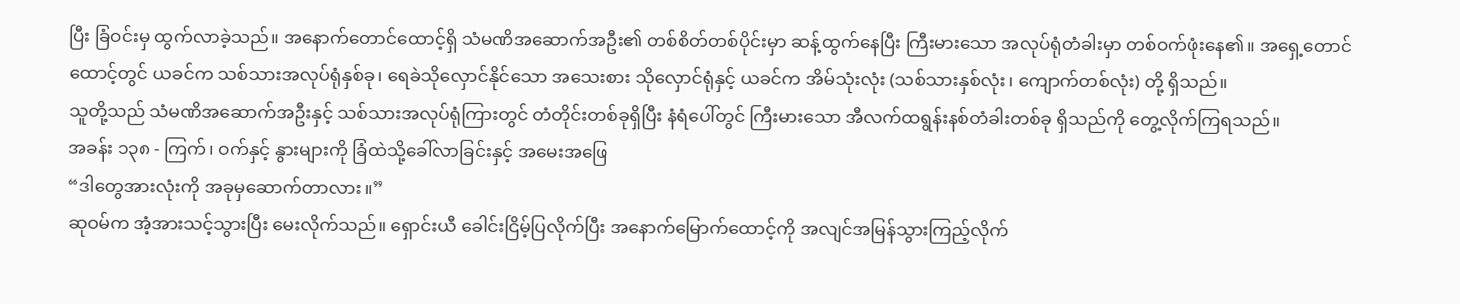ပြီး ခြံဝင်းမှ ထွက်လာခဲ့သည်။ အနောက်တောင်ထောင့်ရှိ သံမဏိအဆောက်အဦး၏ တစ်စိတ်တစ်ပိုင်းမှာ ဆန့်ထွက်နေပြီး ကြီးမားသော အလုပ်ရုံတံခါးမှာ တစ်ဝက်ဖုံးနေ၏။ အရှေ့တောင်ထောင့်တွင် ယခင်က သစ်သားအလုပ်ရုံနှစ်ခု၊ ရေခဲသိုလှောင်နိုင်သော အသေးစား သိုလှောင်ရုံနှင့် ယခင်က အိမ်သုံးလုံး (သစ်သားနှစ်လုံး၊ ကျောက်တစ်လုံး) တို့ ရှိသည်။
သူတို့သည် သံမဏိအဆောက်အဦးနှင့် သစ်သားအလုပ်ရုံကြားတွင် တံတိုင်းတစ်ခုရှိပြီး နံရံပေါ်တွင် ကြီးမားသော အီလက်ထရွန်းနစ်တံခါးတစ်ခု ရှိသည်ကို တွေ့လိုက်ကြရသည်။
အခန်း ၁၃၈ - ကြက်၊ ဝက်နှင့် နွားများကို ခြံထဲသို့ခေါ်လာခြင်းနှင့် အမေးအဖြေ
“ဒါတွေအားလုံးကို အခုမှဆောက်တာလား။”
ဆုဝမ်က အံ့အားသင့်သွားပြီး မေးလိုက်သည်။ ရှောင်းယီ ခေါင်းငြိမ့်ပြလိုက်ပြီး အနောက်မြောက်ထောင့်ကို အလျင်အမြန်သွားကြည့်လိုက်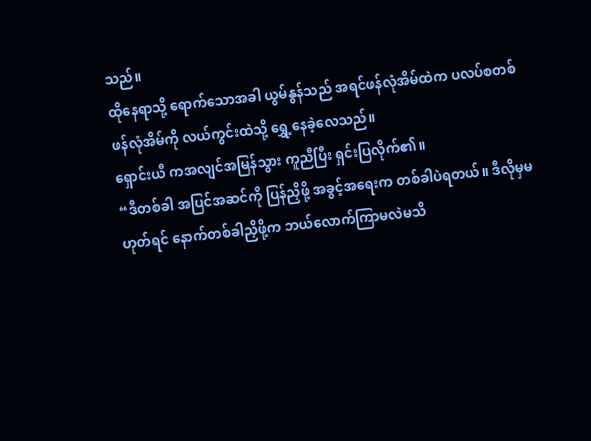သည်။
ထိုနေရာသို့ ရောက်သောအခါ ယွမ်နွန်သည် အရင်ဖန်လုံအိမ်ထဲက ပလပ်စတစ်ဖန်လုံအိမ်ကို လယ်ကွင်းထဲသို့ ရွှေ့နေခဲ့လေသည်။
ရှောင်းယီ ကအလျင်အမြန်သွား ကူညီပြီး ရှင်းပြလိုက်၏။
“ဒီတစ်ခါ အပြင်အဆင်ကို ပြန်ညှိဖို့ အခွင့်အရေးက တစ်ခါပဲရတယ်။ ဒီလိုမှမဟုတ်ရင် နောက်တစ်ခါညှိဖို့က ဘယ်လောက်ကြာမလဲမသိ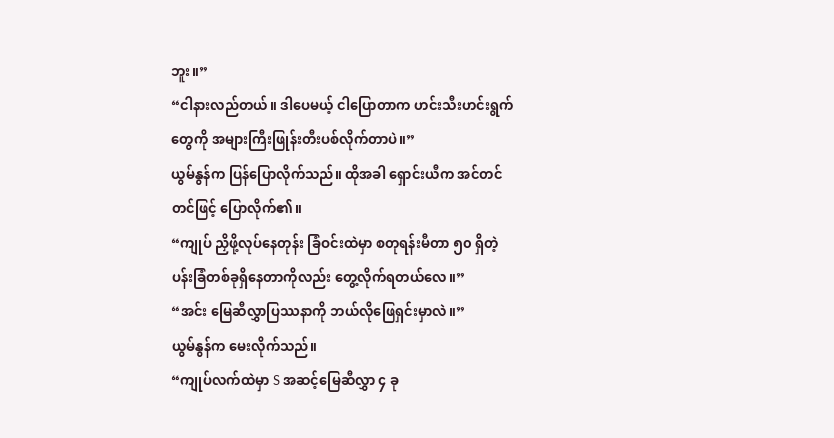ဘူး။”
“ငါနားလည်တယ်။ ဒါပေမယ့် ငါပြောတာက ဟင်းသီးဟင်းရွက်တွေကို အများကြီးဖြုန်းတီးပစ်လိုက်တာပဲ။”
ယွမ်နွန်က ပြန်ပြောလိုက်သည်။ ထိုအခါ ရှောင်းယီက အင်တင်တင်ဖြင့် ပြောလိုက်၏။
“ကျုပ် ညှိဖို့လုပ်နေတုန်း ခြံဝင်းထဲမှာ စတုရန်းမီတာ ၅၀ ရှိတဲ့ ပန်းခြံတစ်ခုရှိနေတာကိုလည်း တွေ့လိုက်ရတယ်လေ။”
“အင်း မြေဆီလွှာပြဿနာကို ဘယ်လိုဖြေရှင်းမှာလဲ။”
ယွမ်နွန်က မေးလိုက်သည်။
“ကျုပ်လက်ထဲမှာ S အဆင့်မြေဆီလွှာ ၄ ခု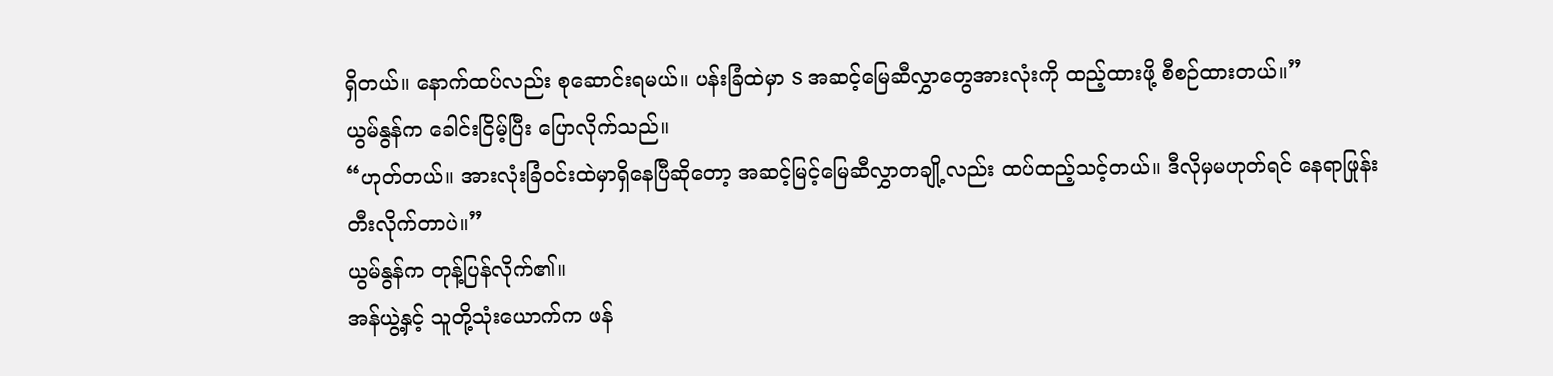ရှိတယ်။ နောက်ထပ်လည်း စုဆောင်းရမယ်။ ပန်းခြံထဲမှာ S အဆင့်မြေဆီလွှာတွေအားလုံးကို ထည့်ထားဖို့ စီစဉ်ထားတယ်။”
ယွမ်နွန်က ခေါင်းငြိမ့်ပြီး ပြောလိုက်သည်။
“ဟုတ်တယ်။ အားလုံးခြံဝင်းထဲမှာရှိနေပြီဆိုတော့ အဆင့်မြင့်မြေဆီလွှာတချို့လည်း ထပ်ထည့်သင့်တယ်။ ဒီလိုမှမဟုတ်ရင် နေရာဖြုန်းတီးလိုက်တာပဲ။”
ယွမ်နွန်က တုန့်ပြန်လိုက်၏။
အန်ယွဲ့နှင့် သူတို့သုံးယောက်က ဖန်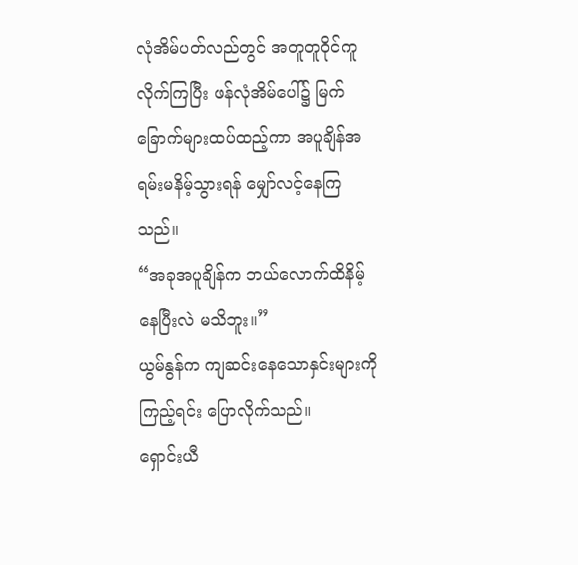လုံအိမ်ပတ်လည်တွင် အတူတူဝိုင်ကူလိုက်ကြပြီး ဖန်လုံအိမ်ပေါ်၌ မြက်ခြောက်များထပ်ထည့်ကာ အပူချိန်အရမ်းမနိမ့်သွားရန် မျှော်လင့်နေကြသည်။
“အခုအပူချိန်က ဘယ်လောက်ထိနိမ့်နေပြီးလဲ မသိဘူး။”
ယွမ်နွန်က ကျဆင်းနေသောနှင်းများကိုကြည့်ရင်း ပြောလိုက်သည်။
ရှောင်းယီ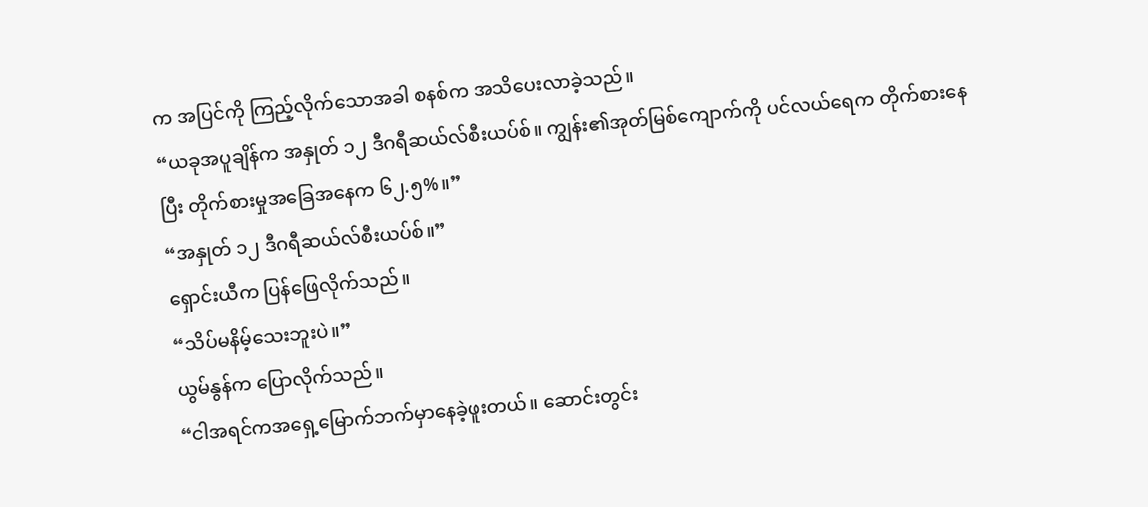က အပြင်ကို ကြည့်လိုက်သောအခါ စနစ်က အသိပေးလာခဲ့သည်။
“ယခုအပူချိန်က အနှုတ် ၁၂ ဒီဂရီဆယ်လ်စီးယပ်စ်။ ကျွန်း၏အုတ်မြစ်ကျောက်ကို ပင်လယ်ရေက တိုက်စားနေပြီး တိုက်စားမှုအခြေအနေက ၆၂.၅%။”
“အနှုတ် ၁၂ ဒီဂရီဆယ်လ်စီးယပ်စ်။”
ရှောင်းယီက ပြန်ဖြေလိုက်သည်။
“သိပ်မနိမ့်သေးဘူးပဲ။”
ယွမ်နွန်က ပြောလိုက်သည်။
“ငါအရင်ကအရှေ့မြောက်ဘက်မှာနေခဲ့ဖူးတယ်။ ဆောင်းတွင်း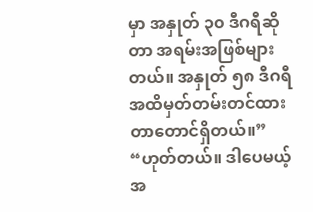မှာ အနှုတ် ၃၀ ဒီဂရီဆိုတာ အရမ်းအဖြစ်များတယ်။ အနှုတ် ၅၈ ဒီဂရီအထိမှတ်တမ်းတင်ထားတာတောင်ရှိတယ်။”
“ဟုတ်တယ်။ ဒါပေမယ့် အ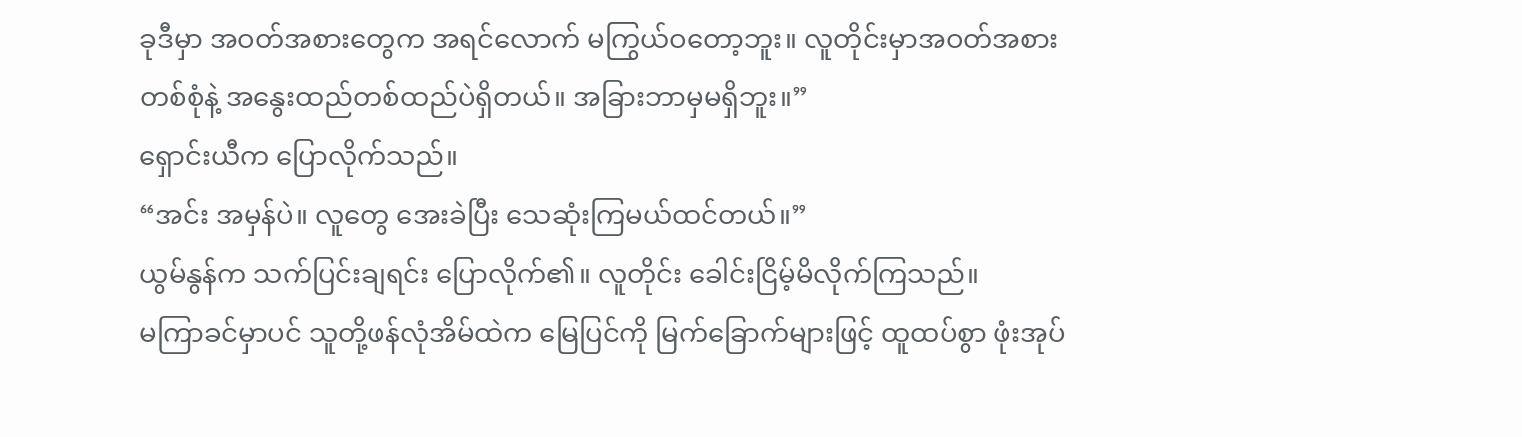ခုဒီမှာ အဝတ်အစားတွေက အရင်လောက် မကြွယ်ဝတော့ဘူး။ လူတိုင်းမှာအဝတ်အစားတစ်စုံနဲ့ အနွေးထည်တစ်ထည်ပဲရှိတယ်။ အခြားဘာမှမရှိဘူး။”
ရှောင်းယီက ပြောလိုက်သည်။
“အင်း အမှန်ပဲ။ လူတွေ အေးခဲပြီး သေဆုံးကြမယ်ထင်တယ်။”
ယွမ်နွန်က သက်ပြင်းချရင်း ပြောလိုက်၏။ လူတိုင်း ခေါင်းငြိမ့်မိလိုက်ကြသည်။
မကြာခင်မှာပင် သူတို့ဖန်လုံအိမ်ထဲက မြေပြင်ကို မြက်ခြောက်များဖြင့် ထူထပ်စွာ ဖုံးအုပ်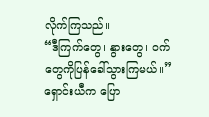လိုက်ကြသည်။
“ဒီကြက်တွေ၊ နွားတွေ၊ ဝက်တွေကိုပြန်ခေါ်သွားကြမယ်။”
ရှောင်းယီက ပြော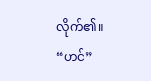လိုက်၏။
“ဟင်”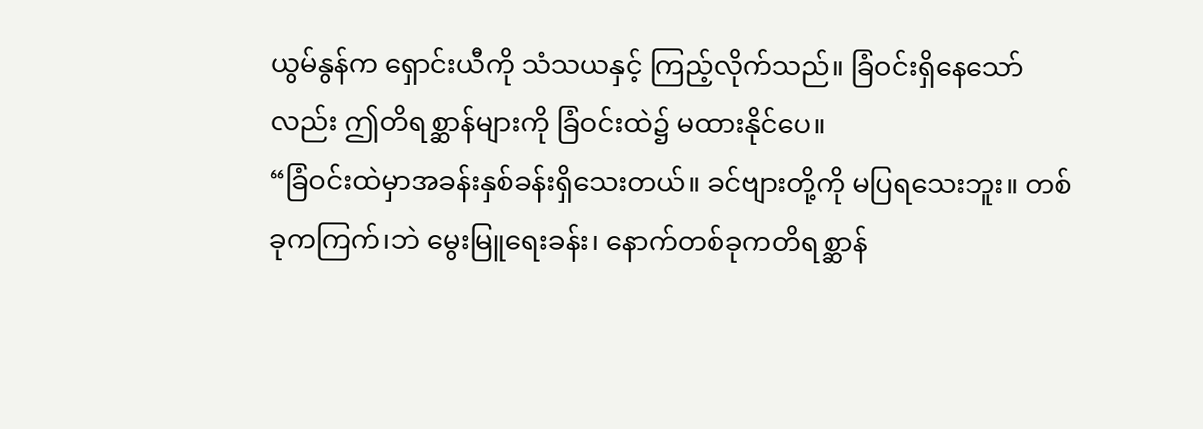ယွမ်နွန်က ရှောင်းယီကို သံသယနှင့် ကြည့်လိုက်သည်။ ခြံဝင်းရှိနေသော်လည်း ဤတိရစ္ဆာန်များကို ခြံဝင်းထဲ၌ မထားနိုင်ပေ။
“ခြံဝင်းထဲမှာအခန်းနှစ်ခန်းရှိသေးတယ်။ ခင်ဗျားတို့ကို မပြရသေးဘူး။ တစ်ခုကကြက်၊ဘဲ မွေးမြူရေးခန်း၊ နောက်တစ်ခုကတိရစ္ဆာန်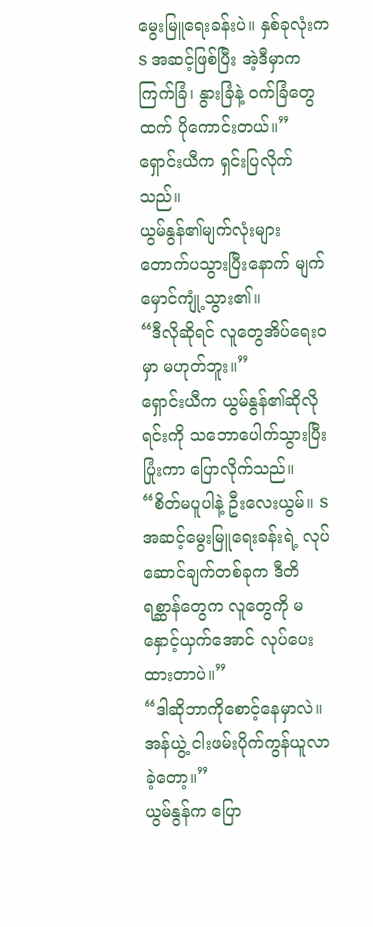မွေးမြူရေးခန်းပဲ။ နှစ်ခုလုံးက S အဆင့်ဖြစ်ပြီး အဲ့ဒီမှာက ကြက်ခြံ၊ နွားခြံနဲ့ ဝက်ခြံတွေထက် ပိုကောင်းတယ်။”
ရှောင်းယီက ရှင်းပြလိုက်သည်။
ယွမ်နွန်၏မျက်လုံးများ တောက်ပသွားပြီးနောက် မျက်မှောင်ကျုံ့သွား၏။
“ဒီလိုဆိုရင် လူတွေအိပ်ရေးဝမှာ မဟုတ်ဘူး။”
ရှောင်းယီက ယွမ်နွန်၏ဆိုလိုရင်းကို သဘောပေါက်သွားပြီး ပြုံးကာ ပြောလိုက်သည်။
“စိတ်မပူပါနဲ့ ဦးလေးယွမ်။ S အဆင့်မွေးမြူရေးခန်းရဲ့ လုပ်ဆောင်ချက်တစ်ခုက ဒီတိရစ္ဆာန်တွေက လူတွေကို မနှောင့်ယှက်အောင် လုပ်ပေးထားတာပဲ။”
“ဒါဆိုဘာကိုစောင့်နေမှာလဲ။ အန်ယွဲ့ ငါးဖမ်းပိုက်ကွန်ယူလာခဲ့တော့။”
ယွမ်နွန်က ပြော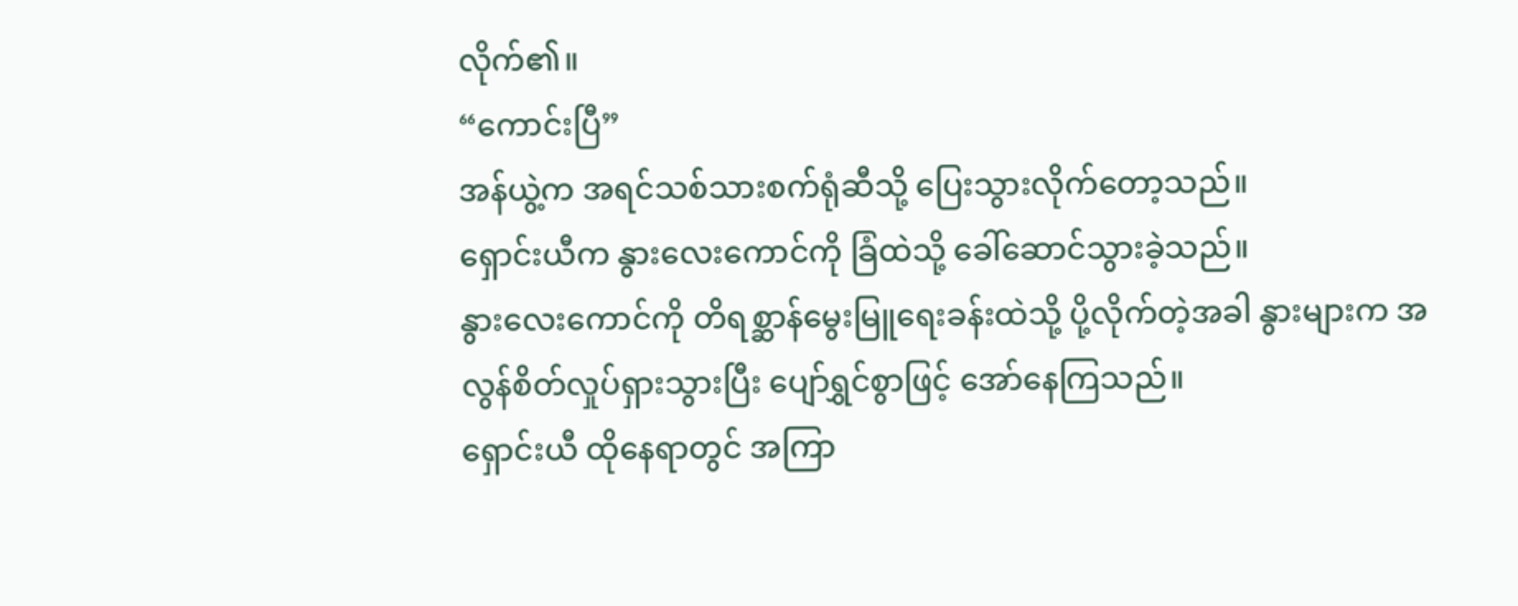လိုက်၏။
“ကောင်းပြီ”
အန်ယွဲ့က အရင်သစ်သားစက်ရုံဆီသို့ ပြေးသွားလိုက်တော့သည်။
ရှောင်းယီက နွားလေးကောင်ကို ခြံထဲသို့ ခေါ်ဆောင်သွားခဲ့သည်။
နွားလေးကောင်ကို တိရစ္ဆာန်မွေးမြူရေးခန်းထဲသို့ ပို့လိုက်တဲ့အခါ နွားများက အလွန်စိတ်လှုပ်ရှားသွားပြီး ပျော်ရွှင်စွာဖြင့် အော်နေကြသည်။
ရှောင်းယီ ထိုနေရာတွင် အကြာ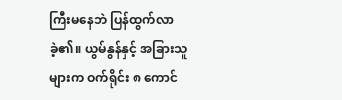ကြီးမနေဘဲ ပြန်ထွက်လာခဲ့၏။ ယွမ်နွန်နှင့် အခြားသူများက ဝက်ရိုင်း ၈ ကောင်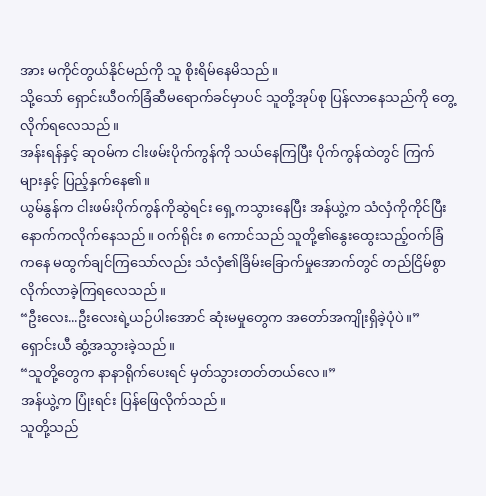အား မကိုင်တွယ်နိုင်မည်ကို သူ စိုးရိမ်နေမိသည်။
သို့သော် ရှောင်းယီဝက်ခြံဆီမရောက်ခင်မှာပင် သူတို့အုပ်စု ပြန်လာနေသည်ကို တွေ့လိုက်ရလေသည်။
အန်းရန်နှင့် ဆုဝမ်က ငါးဖမ်းပိုက်ကွန်ကို သယ်နေကြပြီး ပိုက်ကွန်ထဲတွင် ကြက်များနှင့် ပြည့်နှက်နေ၏။
ယွမ်နွန်က ငါးဖမ်းပိုက်ကွန်ကိုဆွဲရင်း ရှေ့ကသွားနေပြီး အန်ယွဲ့က သံလှံကိုကိုင်ပြီး နောက်ကလိုက်နေသည်။ ဝက်ရိုင်း ၈ ကောင်သည် သူတို့၏နွေးထွေးသည့်ဝက်ခြံကနေ မထွက်ချင်ကြသော်လည်း သံလှံ၏ခြိမ်းခြောက်မှုအောက်တွင် တည်ငြိမ်စွာလိုက်လာခဲ့ကြရလေသည်။
“ဦးလေး...ဦးလေးရဲ့ယဉ်ပါးအောင် ဆုံးမမှုတွေက အတော်အကျိုးရှိခဲ့ပုံပဲ။”
ရှောင်းယီ ဆွံ့အသွားခဲ့သည်။
“သူတို့တွေက နာနာရိုက်ပေးရင် မှတ်သွားတတ်တယ်လေ။”
အန်ယွဲ့က ပြုံးရင်း ပြန်ဖြေလိုက်သည်။
သူတို့သည်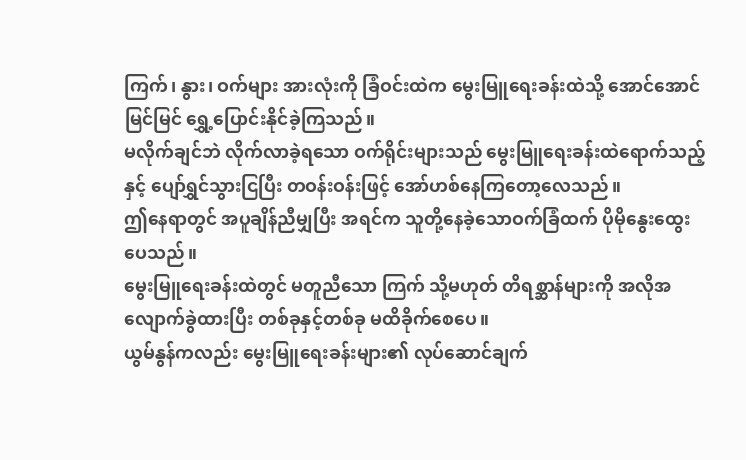ကြက်၊ နွား၊ ဝက်များ အားလုံးကို ခြံဝင်းထဲက မွေးမြူရေးခန်းထဲသို့ အောင်အောင်မြင်မြင် ရွှေ့ပြောင်းနိုင်ခဲ့ကြသည်။
မလိုက်ချင်ဘဲ လိုက်လာခဲ့ရသော ဝက်ရိုင်းများသည် မွေးမြူရေးခန်းထဲရောက်သည့်နှင့် ပျော်ရွှင်သွားငြပြီး တဝန်းဝန်းဖြင့် အော်ဟစ်နေကြတော့လေသည်။
ဤနေရာတွင် အပူချိန်ညီမျှပြီး အရင်က သူတို့နေခဲ့သောဝက်ခြံထက် ပိုမိုနွေးထွေးပေသည်။
မွေးမြူရေးခန်းထဲတွင် မတူညီသော ကြက် သို့မဟုတ် တိရစ္ဆာန်များကို အလိုအလျောက်ခွဲထားပြီး တစ်ခုနှင့်တစ်ခု မထိခိုက်စေပေ။
ယွမ်နွန်ကလည်း မွေးမြူရေးခန်းများ၏ လုပ်ဆောင်ချက်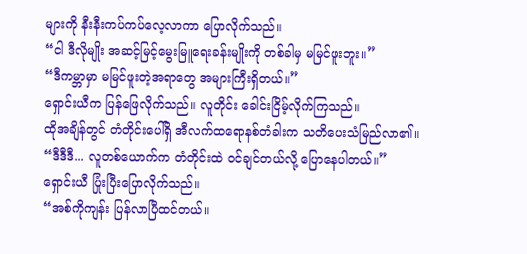များကို နီးနီးကပ်ကပ်လေ့လာကာ ပြောလိုက်သည်။
“ငါ ဒီလိုမျိုး အဆင့်မြင့်မွေးမြူရေးခန်းမျိုးကို တစ်ခါမှ မမြင်ဖူးဘူး။”
“ဒီကမ္ဘာမှာ မမြင်ဖူးတဲ့အရာတွေ အများကြီးရှိတယ်။”
ရှောင်းယီက ပြန်ဖြေလိုက်သည်။ လူတိုင်း ခေါင်းငြိမ့်လိုက်ကြသည်။
ထိုအချိန်တွင် တံတိုင်းပေါ်ရှိ အီလက်ထရောနစ်တံခါးက သတိပေးသံမြည်လာ၏။
“ဒီဒီဒီ... လူတစ်ယောက်က တံတိုင်းထဲ ဝင်ချင်တယ်လို့ ပြောနေပါတယ်။”
ရှောင်းယီ ပြုံးပြီးပြောလိုက်သည်။
“အစ်ကိုကျန်း ပြန်လာပြီထင်တယ်။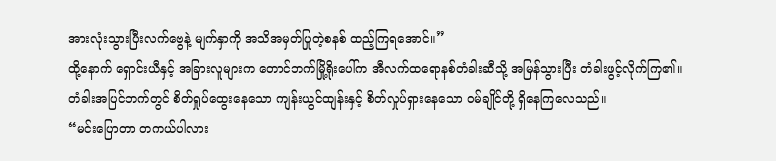အားလုံးသွားပြီးလက်ဗွေနဲ့ မျက်နှာကို အသိအမှတ်ပြုတဲ့စနစ် ထည့်ကြရအောင်။”
ထို့နောက် ရှောင်းယီနှင့် အခြားလူများက တောင်ဘက်မြို့ရိုးပေါ်က အီလက်ထရောနစ်တံခါးဆီသို့ အမြန်သွားပြီး တံခါးဖွင့်လိုက်ကြ၏။
တံခါးအပြင်ဘက်တွင် စိတ်ရှုပ်ထွေးနေသော ကျန်းယွင်ထျန်းနှင့် စိတ်လှုပ်ရှားနေသော ဝမ်ချိုင်တို့ ရှိနေကြလေသည်။
“မင်းပြောတာ တကယ်ပါလား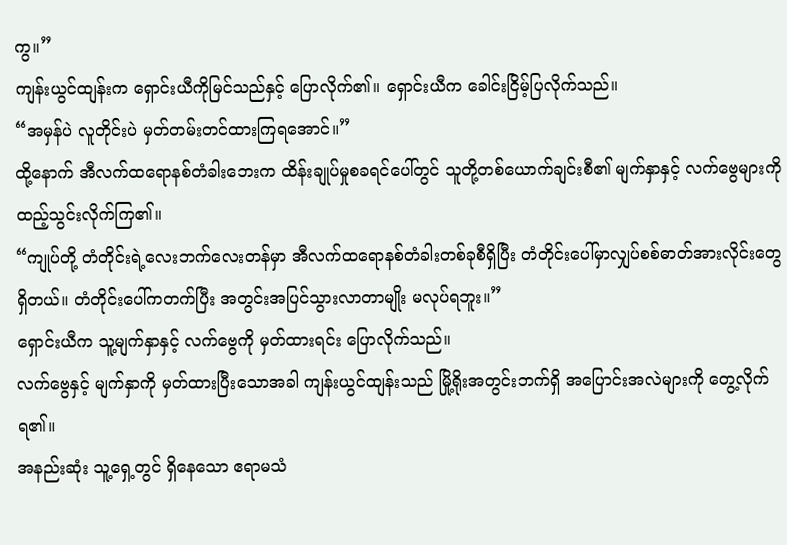ကွ။”
ကျန်းယွင်ထျန်းက ရှောင်းယီကိုမြင်သည်နှင့် ပြောလိုက်၏။ ရှောင်းယီက ခေါင်းငြိမ့်ပြလိုက်သည်။
“အမှန်ပဲ လူတိုင်းပဲ မှတ်တမ်းတင်ထားကြရအောင်။”
ထို့နောက် အီလက်ထရောနစ်တံခါးဘေးက ထိန်းချုပ်မှုစခရင်ပေါ်တွင် သူတို့တစ်ယောက်ချင်းစီ၏ မျက်နှာနှင့် လက်ဗွေများကို ထည့်သွင်းလိုက်ကြ၏။
“ကျုပ်တို့ တံတိုင်းရဲ့လေးဘက်လေးတန်မှာ အီလက်ထရောနစ်တံခါးတစ်ခုစီရှိပြီး တံတိုင်းပေါ်မှာလျှပ်စစ်ဓာတ်အားလိုင်းတွေရှိတယ်။ တံတိုင်းပေါ်ကတက်ပြီး အတွင်းအပြင်သွားလာတာမျိုး မလုပ်ရဘူး။”
ရှောင်းယီက သူ့မျက်နှာနှင့် လက်ဗွေကို မှတ်ထားရင်း ပြောလိုက်သည်။
လက်ဗွေနှင့် မျက်နှာကို မှတ်ထားပြီးသောအခါ ကျန်းယွင်ထျန်းသည် မြို့ရိုးအတွင်းဘက်ရှိ အပြောင်းအလဲများကို တွေ့လိုက်ရ၏။
အနည်းဆုံး သူ့ရှေ့တွင် ရှိနေသော ဧရာမသံ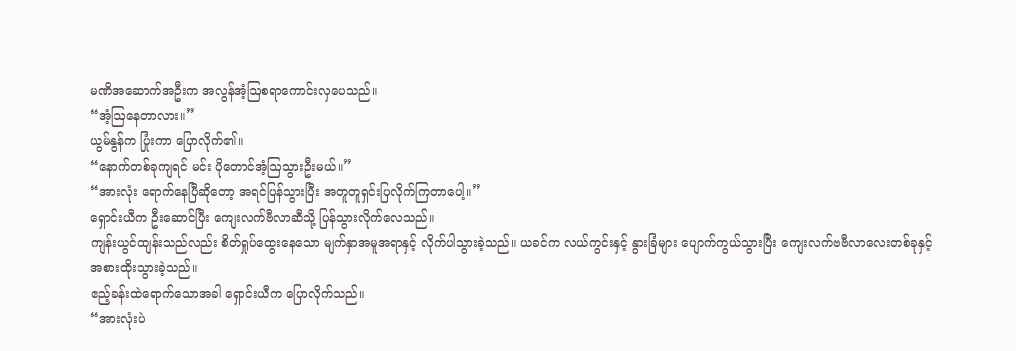မဏိအဆောက်အဦးက အလွန်အံ့ဩစရာကောင်းလှပေသည်။
“အံ့ဩနေတာလား။”
ယွမ်နွန်က ပြုံးကာ ပြောလိုက်၏။
“နောက်တစ်ခုကျရင် မင်း ပိုတောင်အံ့ဩသွားဦးမယ်။”
“အားလုံး ရောက်နေပြီဆိုတော့ အရင်ပြန်သွားပြီး အတူတူရှင်းပြလိုက်ကြတာပေါ့။”
ရှောင်းယီက ဦးဆောင်ပြီး ကျေးလက်ဗီလာဆီသို့ ပြန်သွားလိုက်လေသည်။
ကျန်းယွင်ထျန်းသည်လည်း စိတ်ရှုပ်ထွေးနေသော မျက်နှာအမူအရာနှင့် လိုက်ပါသွားခဲ့သည်။ ယခင်က လယ်ကွင်းနှင့် နွားခြံများ ပျောက်ကွယ်သွားပြီး ကျေးလက်ဗဗီလာလေးတစ်ခုနှင့် အစားထိုးသွားခဲ့သည်။
ဧည့်ခန်းထဲရောက်သောအခါ ရှောင်းယီက ပြောလိုက်သည်။
“အားလုံးပဲ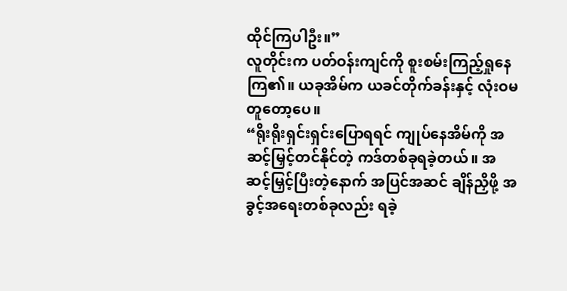ထိုင်ကြပါဦး။”
လူတိုင်းက ပတ်ဝန်းကျင်ကို စူးစမ်းကြည့်ရှုနေကြ၏။ ယခုအိမ်က ယခင်တိုက်ခန်းနှင့် လုံးဝမတူတော့ပေ။
“ရိုးရိုးရှင်းရှင်းပြောရရင် ကျုပ်နေအိမ်ကို အဆင့်မြှင့်တင်နိုင်တဲ့ ကဒ်တစ်ခုရခဲ့တယ်။ အဆင့်မြှင့်ပြီးတဲ့နောက် အပြင်အဆင် ချိန်ညှိဖို့ အခွင့်အရေးတစ်ခုလည်း ရခဲ့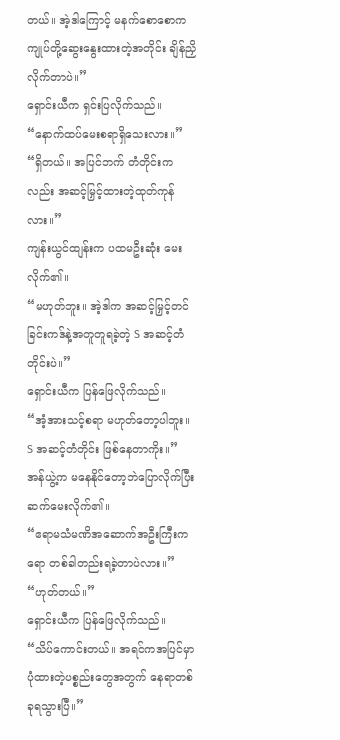တယ်။ အဲ့ဒါကြောင့် မနက်စောစောက ကျုပ်တို့ဆွေးနွေးထားတဲ့အတိုင်း ချိန်ညှိလိုက်တာပဲ။”
ရှောင်းယီက ရှင်းပြလိုက်သည်။
“နောက်ထပ်မေးစရာရှိသေးလား။”
“ရှိတယ်။ အပြင်ဘက် တံတိုင်းကလည်း အဆင့်မြှင့်ထားတဲ့ထုတ်ကုန်လား။”
ကျန်းယွင်ထျန်းက ပထမဦးဆုံး မေးလိုက်၏။
“မဟုတ်ဘူး။ အဲ့ဒါက အဆင့်မြှင့်တင်ခြင်းကဒ်နဲ့အတူတူရခဲ့တဲ့ S အဆင့်တံတိုင်းပဲ။”
ရှောင်းယီက ပြန်ဖြေလိုက်သည်။
“အံ့အားသင့်စရာ မဟုတ်တော့ပါဘူး။ S အဆင့်တံတိုင်း ဖြစ်နေတာကိုး။”
အန်ယွဲ့က မနေနိုင်တော့ဘဲပြောလိုက်ပြီး ဆက်မေးလိုက်၏။
“ဧရာမသံမဏိအဆောက်အဦးကြီးကရော တစ်ခါတည်းရခဲ့တာပဲလား။”
“ဟုတ်တယ်။”
ရှောင်းယီက ပြန်ဖြေလိုက်သည်။
“သိပ်ကောင်းတယ်။ အရင်ကအပြင်မှာပုံထားတဲ့ပစ္စည်းတွေအတွက် နေရာတစ်ခုရသွားပြီ။”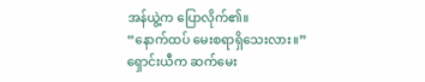အန်ယွဲ့က ပြောလိုက်၏။
“နောက်ထပ် မေးစရာရှိသေးလား။”
ရှောင်းယီက ဆက်မေး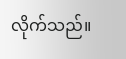လိုက်သည်။